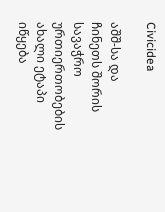Civicidea

აშშ-სა და ჩინეთს შორის სავაჭრო ურთიერთობების ახალი ეტაპი იწყება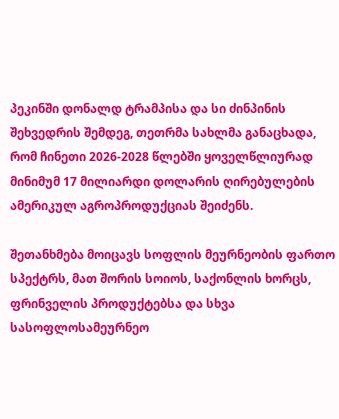პეკინში დონალდ ტრამპისა და სი ძინპინის შეხვედრის შემდეგ, თეთრმა სახლმა განაცხადა, რომ ჩინეთი 2026-2028 წლებში ყოველწლიურად მინიმუმ 17 მილიარდი დოლარის ღირებულების ამერიკულ აგროპროდუქციას შეიძენს.

შეთანხმება მოიცავს სოფლის მეურნეობის ფართო სპექტრს, მათ შორის სოიოს, საქონლის ხორცს, ფრინველის პროდუქტებსა და სხვა სასოფლოსამეურნეო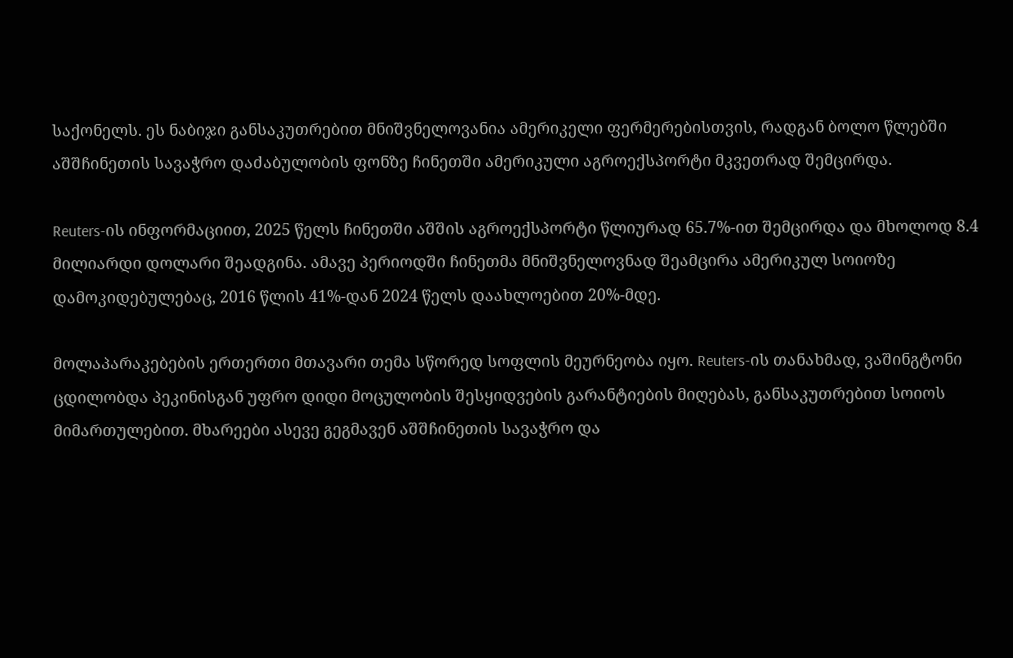საქონელს. ეს ნაბიჯი განსაკუთრებით მნიშვნელოვანია ამერიკელი ფერმერებისთვის, რადგან ბოლო წლებში აშშჩინეთის სავაჭრო დაძაბულობის ფონზე ჩინეთში ამერიკული აგროექსპორტი მკვეთრად შემცირდა.

Reuters-ის ინფორმაციით, 2025 წელს ჩინეთში აშშის აგროექსპორტი წლიურად 65.7%-ით შემცირდა და მხოლოდ 8.4 მილიარდი დოლარი შეადგინა. ამავე პერიოდში ჩინეთმა მნიშვნელოვნად შეამცირა ამერიკულ სოიოზე დამოკიდებულებაც, 2016 წლის 41%-დან 2024 წელს დაახლოებით 20%-მდე.

მოლაპარაკებების ერთერთი მთავარი თემა სწორედ სოფლის მეურნეობა იყო. Reuters-ის თანახმად, ვაშინგტონი ცდილობდა პეკინისგან უფრო დიდი მოცულობის შესყიდვების გარანტიების მიღებას, განსაკუთრებით სოიოს მიმართულებით. მხარეები ასევე გეგმავენ აშშჩინეთის სავაჭრო და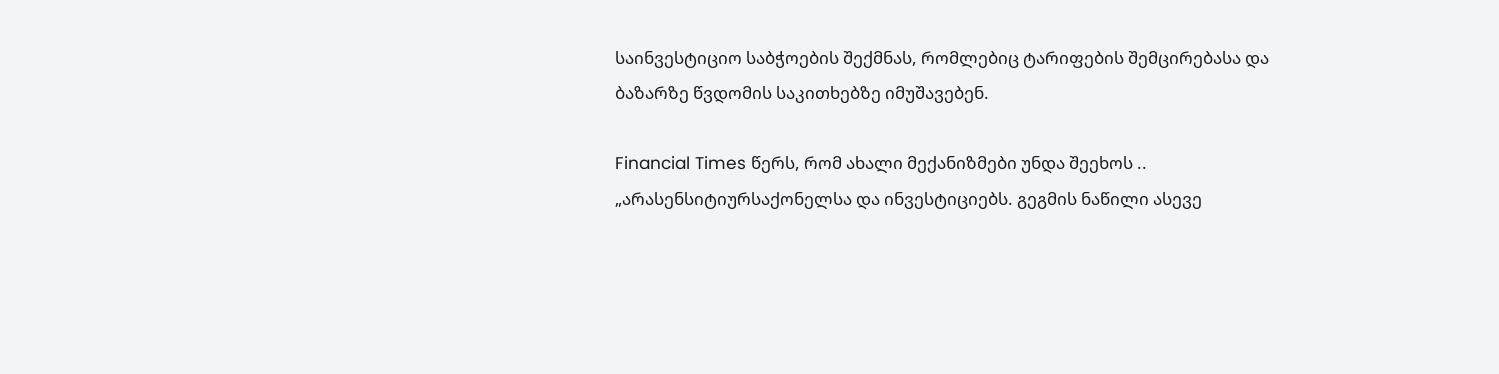საინვესტიციო საბჭოების შექმნას, რომლებიც ტარიფების შემცირებასა და ბაზარზე წვდომის საკითხებზე იმუშავებენ.

Financial Times წერს, რომ ახალი მექანიზმები უნდა შეეხოს .. „არასენსიტიურსაქონელსა და ინვესტიციებს. გეგმის ნაწილი ასევე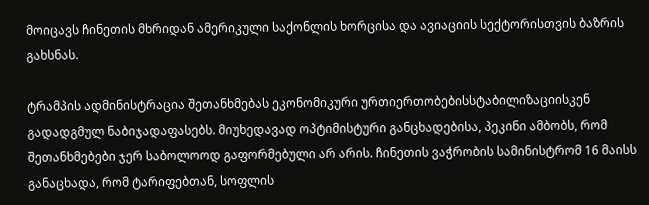მოიცავს ჩინეთის მხრიდან ამერიკული საქონლის ხორცისა და ავიაციის სექტორისთვის ბაზრის გახსნას.

ტრამპის ადმინისტრაცია შეთანხმებას ეკონომიკური ურთიერთობებისსტაბილიზაციისკენ გადადგმულ ნაბიჯადაფასებს. მიუხედავად ოპტიმისტური განცხადებისა, პეკინი ამბობს, რომ შეთანხმებები ჯერ საბოლოოდ გაფორმებული არ არის. ჩინეთის ვაჭრობის სამინისტრომ 16 მაისს განაცხადა, რომ ტარიფებთან, სოფლის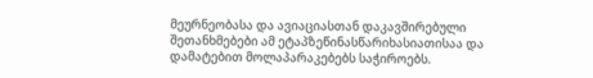მეურნეობასა და ავიაციასთან დაკავშირებული შეთანხმებები ამ ეტაპზეწინასწარიხასიათისაა და დამატებით მოლაპარაკებებს საჭიროებს.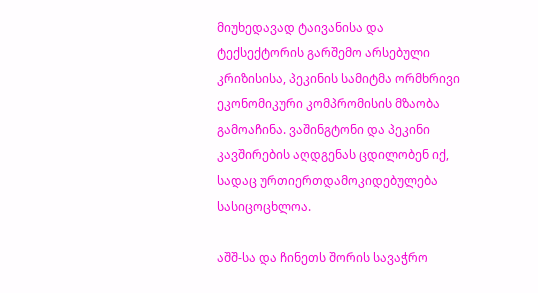მიუხედავად ტაივანისა და ტექსექტორის გარშემო არსებული კრიზისისა, პეკინის სამიტმა ორმხრივი ეკონომიკური კომპრომისის მზაობა გამოაჩინა. ვაშინგტონი და პეკინი კავშირების აღდგენას ცდილობენ იქ, სადაც ურთიერთდამოკიდებულება სასიცოცხლოა.

აშშ-სა და ჩინეთს შორის სავაჭრო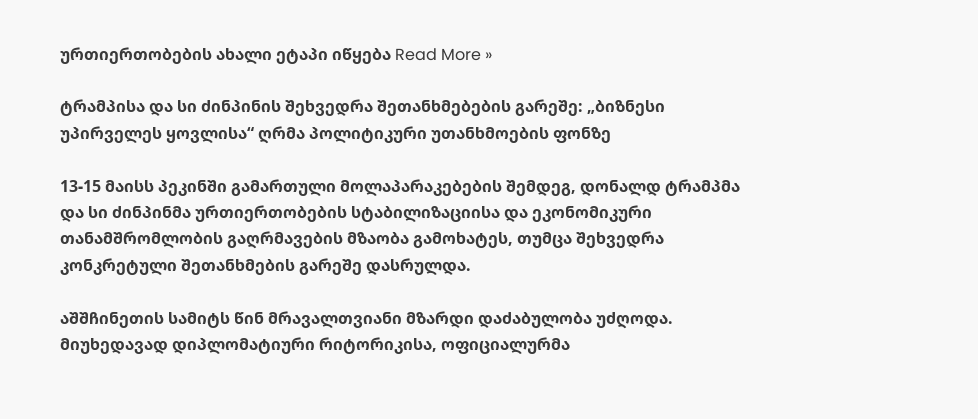ურთიერთობების ახალი ეტაპი იწყება Read More »

ტრამპისა და სი ძინპინის შეხვედრა შეთანხმებების გარეშე: „ბიზნესი უპირველეს ყოვლისა“ ღრმა პოლიტიკური უთანხმოების ფონზე

13-15 მაისს პეკინში გამართული მოლაპარაკებების შემდეგ, დონალდ ტრამპმა და სი ძინპინმა ურთიერთობების სტაბილიზაციისა და ეკონომიკური თანამშრომლობის გაღრმავების მზაობა გამოხატეს, თუმცა შეხვედრა კონკრეტული შეთანხმების გარეშე დასრულდა.

აშშჩინეთის სამიტს წინ მრავალთვიანი მზარდი დაძაბულობა უძღოდა. მიუხედავად დიპლომატიური რიტორიკისა, ოფიციალურმა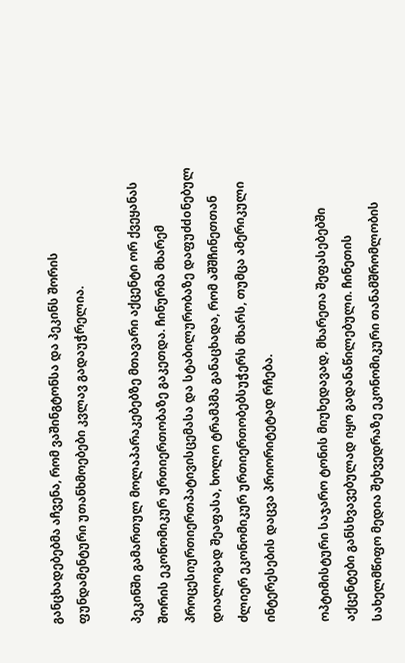განცხადებებმა აჩვენა, რომ ვაშინგტონსა და პეკინს შორის ფუნდამენტური უთანხმოებები კვლავ გადაუჭრელია.

პეკინში გამართულ მოლაპარაკებებზე მთავარი აქცენტი ორ ქვეყანას შორის ეკონომიკურ ურთიერთობაზე გაკეთდა. ჩინურმა მხარემ პროცესიურთიერთპატივისცემასა და სტაბილურობაზე დაფუძdoნებულ დიალოგად შეაფასა, ხოლო ტრამპმა განაცხადა, რომ აშშჩინეთთან ძლიერ ეკონომიკურ ურთიერთობებსუჭერს მხარს, თუმცა ამერიკული ინტერესების დაცვა პრიორიტეტად რჩება.

ოპტიმისტური საჯარო ტონის მიუხედავად, მხარეთა შეფასებებში აქცენტები განსხვავებულად იყო გადანაწილებული. ჩინეთის სახელმწიფო მედია შეხვედრაზე ეკონომიკური თანამშრომლობის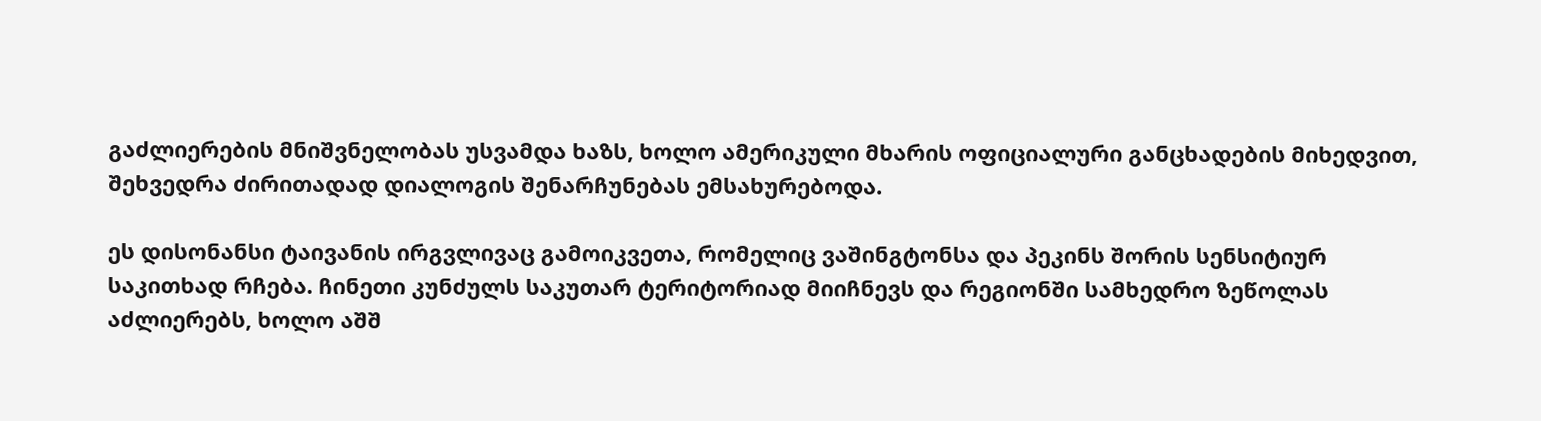გაძლიერების მნიშვნელობას უსვამდა ხაზს, ხოლო ამერიკული მხარის ოფიციალური განცხადების მიხედვით, შეხვედრა ძირითადად დიალოგის შენარჩუნებას ემსახურებოდა.

ეს დისონანსი ტაივანის ირგვლივაც გამოიკვეთა, რომელიც ვაშინგტონსა და პეკინს შორის სენსიტიურ საკითხად რჩება. ჩინეთი კუნძულს საკუთარ ტერიტორიად მიიჩნევს და რეგიონში სამხედრო ზეწოლას აძლიერებს, ხოლო აშშ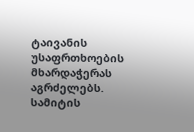ტაივანის უსაფრთხოების მხარდაჭერას აგრძელებს. სამიტის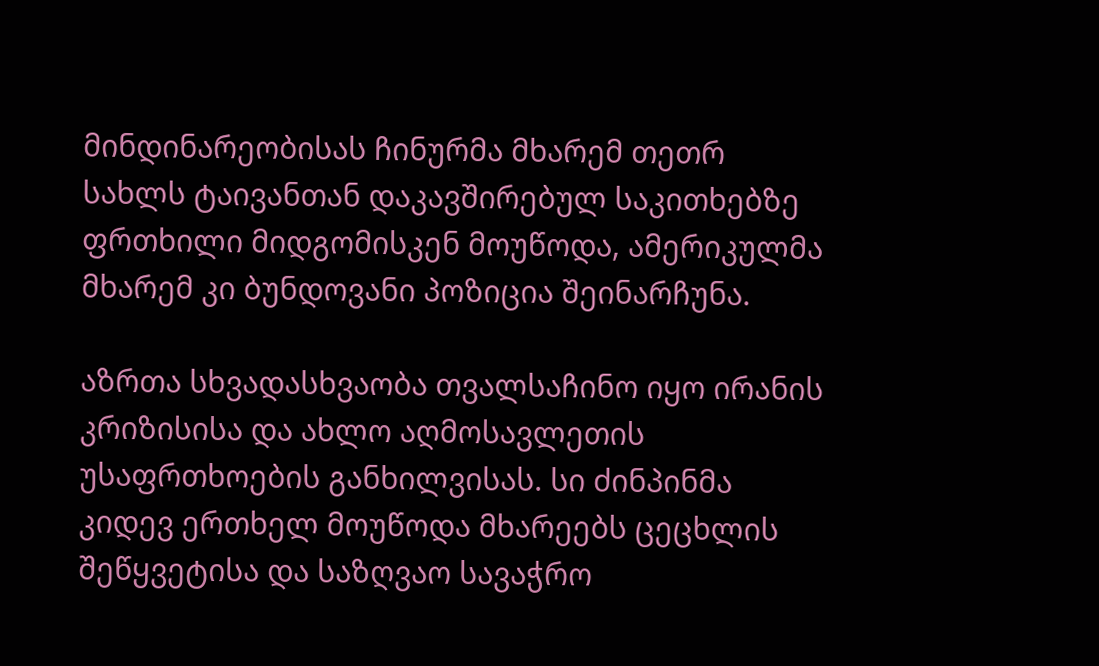მინდინარეობისას ჩინურმა მხარემ თეთრ სახლს ტაივანთან დაკავშირებულ საკითხებზე ფრთხილი მიდგომისკენ მოუწოდა, ამერიკულმა მხარემ კი ბუნდოვანი პოზიცია შეინარჩუნა.

აზრთა სხვადასხვაობა თვალსაჩინო იყო ირანის კრიზისისა და ახლო აღმოსავლეთის უსაფრთხოების განხილვისას. სი ძინპინმა კიდევ ერთხელ მოუწოდა მხარეებს ცეცხლის შეწყვეტისა და საზღვაო სავაჭრო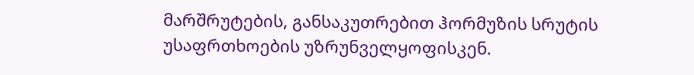მარშრუტების, განსაკუთრებით ჰორმუზის სრუტის უსაფრთხოების უზრუნველყოფისკენ.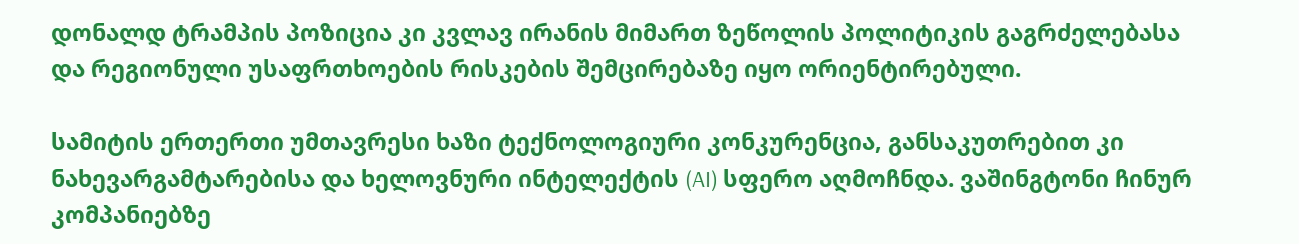დონალდ ტრამპის პოზიცია კი კვლავ ირანის მიმართ ზეწოლის პოლიტიკის გაგრძელებასა და რეგიონული უსაფრთხოების რისკების შემცირებაზე იყო ორიენტირებული.

სამიტის ერთერთი უმთავრესი ხაზი ტექნოლოგიური კონკურენცია, განსაკუთრებით კი ნახევარგამტარებისა და ხელოვნური ინტელექტის (AI) სფერო აღმოჩნდა. ვაშინგტონი ჩინურ კომპანიებზე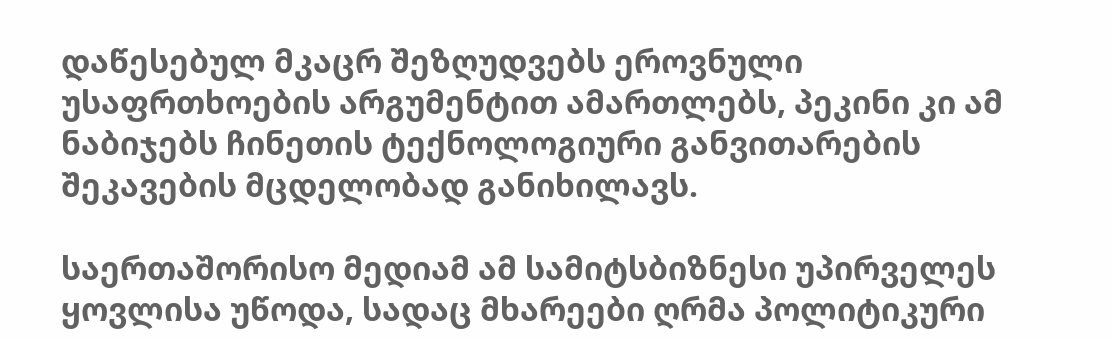დაწესებულ მკაცრ შეზღუდვებს ეროვნული უსაფრთხოების არგუმენტით ამართლებს, პეკინი კი ამ ნაბიჯებს ჩინეთის ტექნოლოგიური განვითარების შეკავების მცდელობად განიხილავს.

საერთაშორისო მედიამ ამ სამიტსბიზნესი უპირველეს ყოვლისა უწოდა, სადაც მხარეები ღრმა პოლიტიკური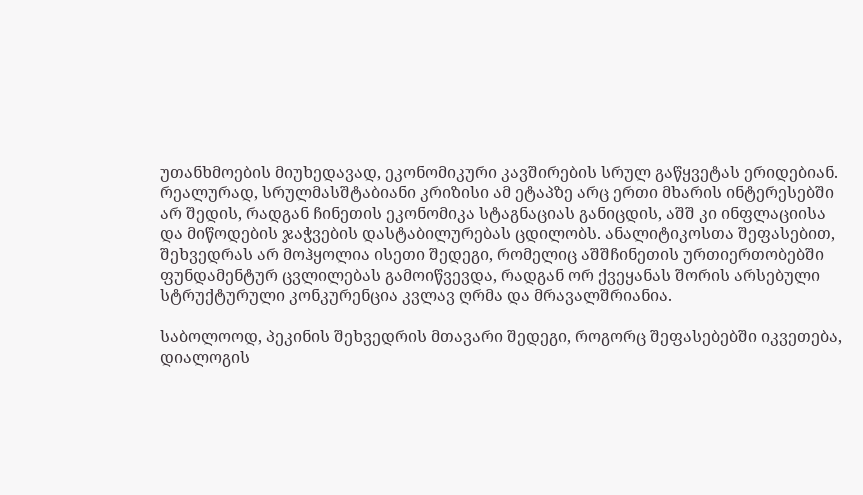უთანხმოების მიუხედავად, ეკონომიკური კავშირების სრულ გაწყვეტას ერიდებიან. რეალურად, სრულმასშტაბიანი კრიზისი ამ ეტაპზე არც ერთი მხარის ინტერესებში არ შედის, რადგან ჩინეთის ეკონომიკა სტაგნაციას განიცდის, აშშ კი ინფლაციისა და მიწოდების ჯაჭვების დასტაბილურებას ცდილობს. ანალიტიკოსთა შეფასებით, შეხვედრას არ მოჰყოლია ისეთი შედეგი, რომელიც აშშჩინეთის ურთიერთობებში ფუნდამენტურ ცვლილებას გამოიწვევდა, რადგან ორ ქვეყანას შორის არსებული სტრუქტურული კონკურენცია კვლავ ღრმა და მრავალშრიანია.

საბოლოოდ, პეკინის შეხვედრის მთავარი შედეგი, როგორც შეფასებებში იკვეთება, დიალოგის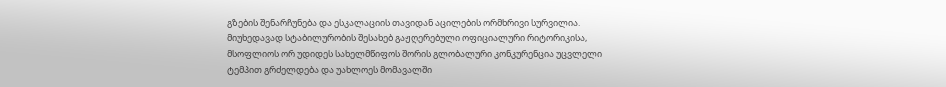გზების შენარჩუნება და ესკალაციის თავიდან აცილების ორმხრივი სურვილია. მიუხედავად სტაბილურობის შესახებ გაჟღერებული ოფიციალური რიტორიკისა, მსოფლიოს ორ უდიდეს სახელმწიფოს შორის გლობალური კონკურენცია უცვლელი ტემპით გრძელდება და უახლოეს მომავალში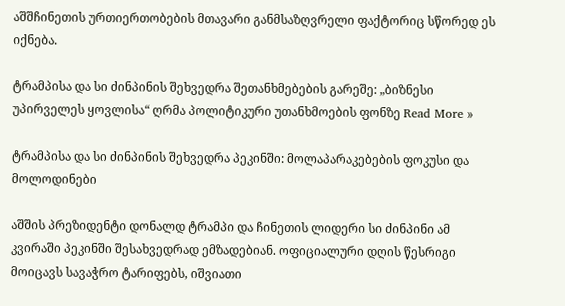აშშჩინეთის ურთიერთობების მთავარი განმსაზღვრელი ფაქტორიც სწორედ ეს იქნება.

ტრამპისა და სი ძინპინის შეხვედრა შეთანხმებების გარეშე: „ბიზნესი უპირველეს ყოვლისა“ ღრმა პოლიტიკური უთანხმოების ფონზე Read More »

ტრამპისა და სი ძინპინის შეხვედრა პეკინში: მოლაპარაკებების ფოკუსი და მოლოდინები

აშშის პრეზიდენტი დონალდ ტრამპი და ჩინეთის ლიდერი სი ძინპინი ამ კვირაში პეკინში შესახვედრად ემზადებიან. ოფიციალური დღის წესრიგი მოიცავს სავაჭრო ტარიფებს, იშვიათი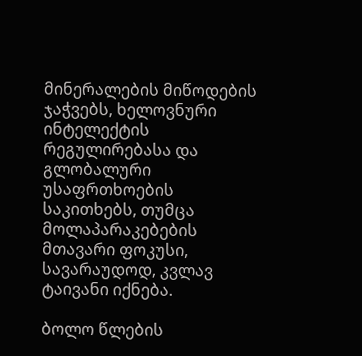მინერალების მიწოდების ჯაჭვებს, ხელოვნური ინტელექტის რეგულირებასა და გლობალური უსაფრთხოების საკითხებს, თუმცა მოლაპარაკებების მთავარი ფოკუსი, სავარაუდოდ, კვლავ ტაივანი იქნება.

ბოლო წლების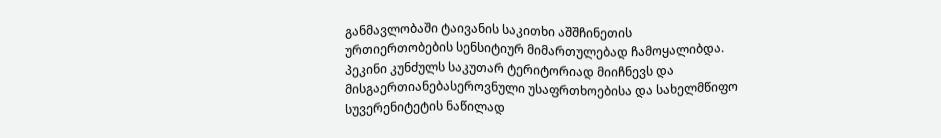განმავლობაში ტაივანის საკითხი აშშჩინეთის ურთიერთობების სენსიტიურ მიმართულებად ჩამოყალიბდა. პეკინი კუნძულს საკუთარ ტერიტორიად მიიჩნევს და მისგაერთიანებასეროვნული უსაფრთხოებისა და სახელმწიფო სუვერენიტეტის ნაწილად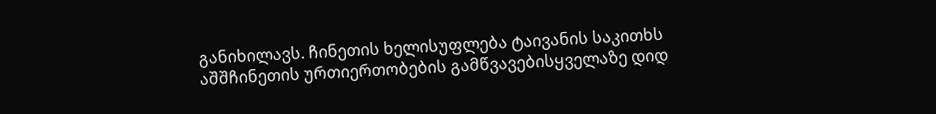განიხილავს. ჩინეთის ხელისუფლება ტაივანის საკითხს აშშჩინეთის ურთიერთობების გამწვავებისყველაზე დიდ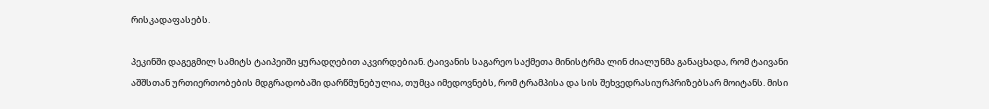რისკადაფასებს.

პეკინში დაგეგმილ სამიტს ტაიპეიში ყურადღებით აკვირდებიან. ტაივანის საგარეო საქმეთა მინისტრმა ლინ ძიალუნმა განაცხადა, რომ ტაივანი აშშსთან ურთიერთობების მდგრადობაში დარწმუნებულია, თუმცა იმედოვნებს, რომ ტრამპისა და სის შეხვედრასიურპრიზებსარ მოიტანს. მისი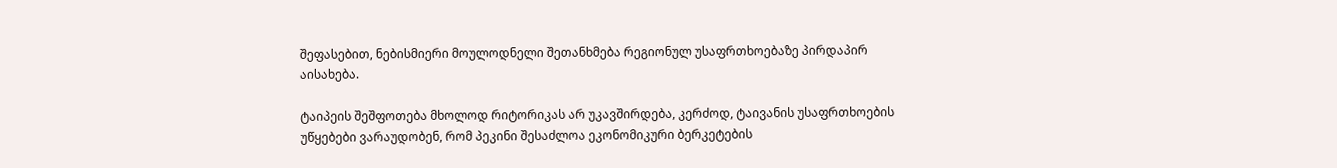შეფასებით, ნებისმიერი მოულოდნელი შეთანხმება რეგიონულ უსაფრთხოებაზე პირდაპირ აისახება.

ტაიპეის შეშფოთება მხოლოდ რიტორიკას არ უკავშირდება, კერძოდ, ტაივანის უსაფრთხოების უწყებები ვარაუდობენ, რომ პეკინი შესაძლოა ეკონომიკური ბერკეტების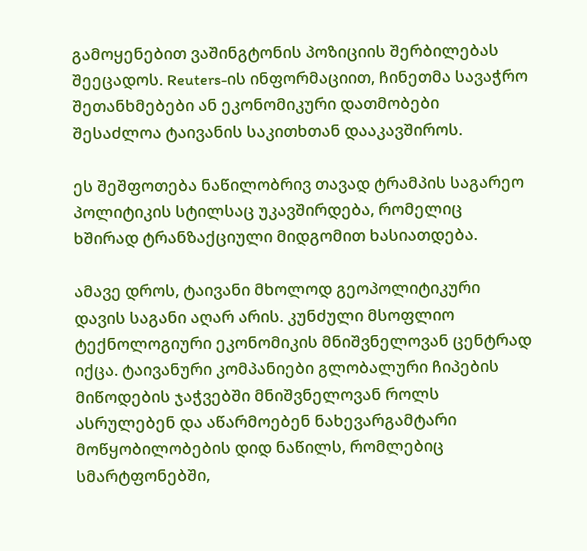გამოყენებით ვაშინგტონის პოზიციის შერბილებას შეეცადოს. Reuters-ის ინფორმაციით, ჩინეთმა სავაჭრო შეთანხმებები ან ეკონომიკური დათმობები შესაძლოა ტაივანის საკითხთან დააკავშიროს.

ეს შეშფოთება ნაწილობრივ თავად ტრამპის საგარეო პოლიტიკის სტილსაც უკავშირდება, რომელიც ხშირად ტრანზაქციული მიდგომით ხასიათდება.

ამავე დროს, ტაივანი მხოლოდ გეოპოლიტიკური დავის საგანი აღარ არის. კუნძული მსოფლიო ტექნოლოგიური ეკონომიკის მნიშვნელოვან ცენტრად იქცა. ტაივანური კომპანიები გლობალური ჩიპების მიწოდების ჯაჭვებში მნიშვნელოვან როლს ასრულებენ და აწარმოებენ ნახევარგამტარი მოწყობილობების დიდ ნაწილს, რომლებიც სმარტფონებში,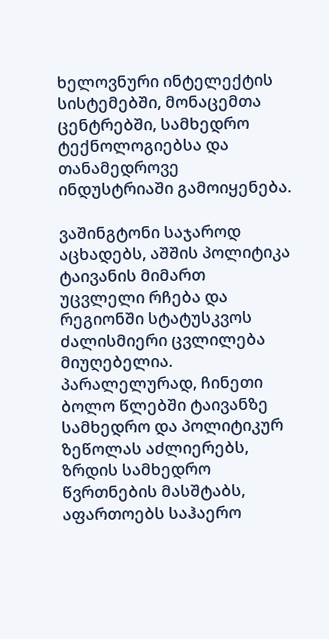ხელოვნური ინტელექტის სისტემებში, მონაცემთა ცენტრებში, სამხედრო ტექნოლოგიებსა და თანამედროვე ინდუსტრიაში გამოიყენება.

ვაშინგტონი საჯაროდ აცხადებს, აშშის პოლიტიკა ტაივანის მიმართ უცვლელი რჩება და რეგიონში სტატუსკვოს ძალისმიერი ცვლილება მიუღებელია. პარალელურად, ჩინეთი ბოლო წლებში ტაივანზე სამხედრო და პოლიტიკურ ზეწოლას აძლიერებს, ზრდის სამხედრო წვრთნების მასშტაბს, აფართოებს საჰაერო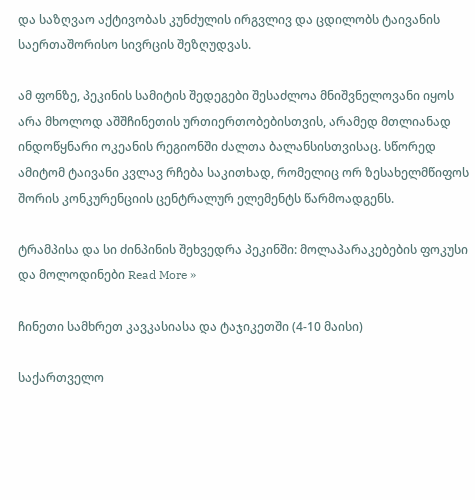და საზღვაო აქტივობას კუნძულის ირგვლივ და ცდილობს ტაივანის საერთაშორისო სივრცის შეზღუდვას.

ამ ფონზე, პეკინის სამიტის შედეგები შესაძლოა მნიშვნელოვანი იყოს არა მხოლოდ აშშჩინეთის ურთიერთობებისთვის, არამედ მთლიანად ინდოწყნარი ოკეანის რეგიონში ძალთა ბალანსისთვისაც. სწორედ ამიტომ ტაივანი კვლავ რჩება საკითხად, რომელიც ორ ზესახელმწიფოს შორის კონკურენციის ცენტრალურ ელემენტს წარმოადგენს.

ტრამპისა და სი ძინპინის შეხვედრა პეკინში: მოლაპარაკებების ფოკუსი და მოლოდინები Read More »

ჩინეთი სამხრეთ კავკასიასა და ტაჯიკეთში (4-10 მაისი)

საქართველო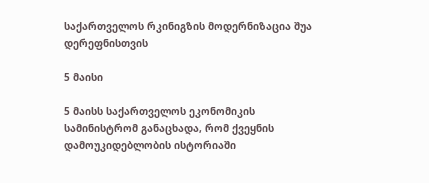საქართველოს რკინიგზის მოდერნიზაცია შუა დერეფნისთვის

5 მაისი

5 მაისს საქართველოს ეკონომიკის სამინისტრომ განაცხადა, რომ ქვეყნის დამოუკიდებლობის ისტორიაში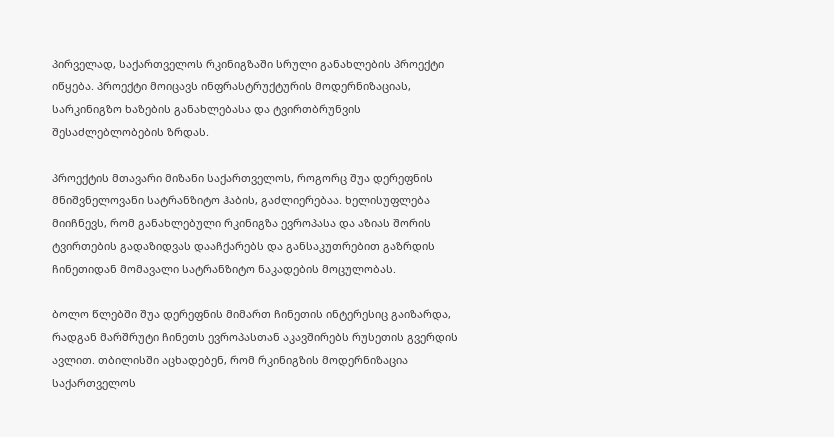პირველად, საქართველოს რკინიგზაში სრული განახლების პროექტი იწყება. პროექტი მოიცავს ინფრასტრუქტურის მოდერნიზაციას, სარკინიგზო ხაზების განახლებასა და ტვირთბრუნვის შესაძლებლობების ზრდას.

პროექტის მთავარი მიზანი საქართველოს, როგორც შუა დერეფნის მნიშვნელოვანი სატრანზიტო ჰაბის, გაძლიერებაა. ხელისუფლება მიიჩნევს, რომ განახლებული რკინიგზა ევროპასა და აზიას შორის ტვირთების გადაზიდვას დააჩქარებს და განსაკუთრებით გაზრდის ჩინეთიდან მომავალი სატრანზიტო ნაკადების მოცულობას.

ბოლო წლებში შუა დერეფნის მიმართ ჩინეთის ინტერესიც გაიზარდა, რადგან მარშრუტი ჩინეთს ევროპასთან აკავშირებს რუსეთის გვერდის ავლით. თბილისში აცხადებენ, რომ რკინიგზის მოდერნიზაცია საქართველოს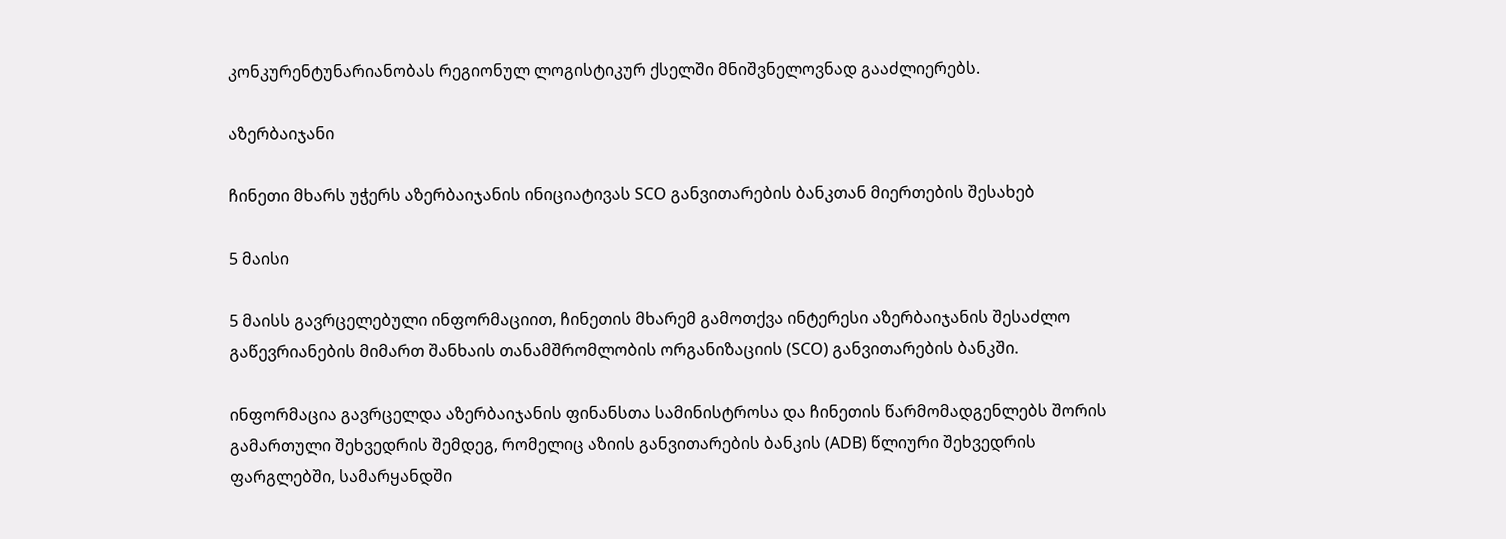კონკურენტუნარიანობას რეგიონულ ლოგისტიკურ ქსელში მნიშვნელოვნად გააძლიერებს.

აზერბაიჯანი

ჩინეთი მხარს უჭერს აზერბაიჯანის ინიციატივას SCO განვითარების ბანკთან მიერთების შესახებ

5 მაისი

5 მაისს გავრცელებული ინფორმაციით, ჩინეთის მხარემ გამოთქვა ინტერესი აზერბაიჯანის შესაძლო გაწევრიანების მიმართ შანხაის თანამშრომლობის ორგანიზაციის (SCO) განვითარების ბანკში.

ინფორმაცია გავრცელდა აზერბაიჯანის ფინანსთა სამინისტროსა და ჩინეთის წარმომადგენლებს შორის გამართული შეხვედრის შემდეგ, რომელიც აზიის განვითარების ბანკის (ADB) წლიური შეხვედრის ფარგლებში, სამარყანდში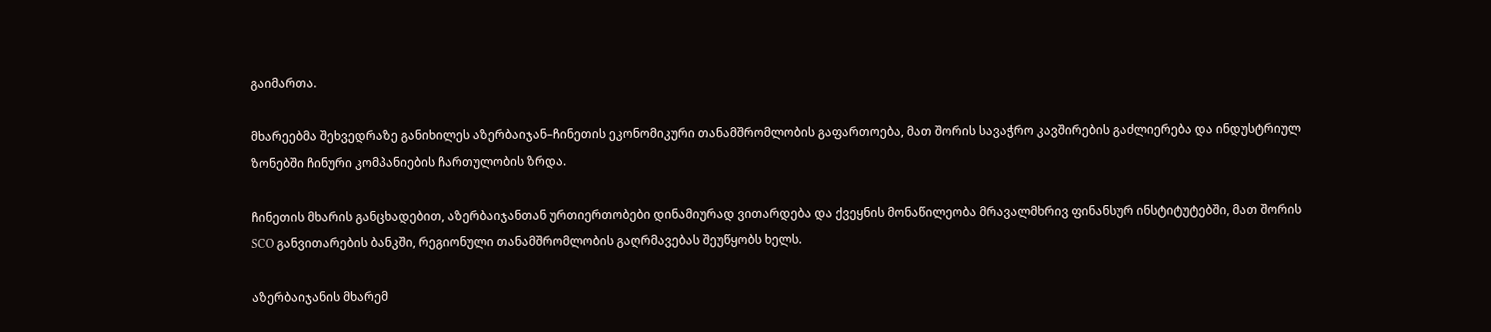გაიმართა.

მხარეებმა შეხვედრაზე განიხილეს აზერბაიჯან–ჩინეთის ეკონომიკური თანამშრომლობის გაფართოება, მათ შორის სავაჭრო კავშირების გაძლიერება და ინდუსტრიულ ზონებში ჩინური კომპანიების ჩართულობის ზრდა.

ჩინეთის მხარის განცხადებით, აზერბაიჯანთან ურთიერთობები დინამიურად ვითარდება და ქვეყნის მონაწილეობა მრავალმხრივ ფინანსურ ინსტიტუტებში, მათ შორის SCO განვითარების ბანკში, რეგიონული თანამშრომლობის გაღრმავებას შეუწყობს ხელს.

აზერბაიჯანის მხარემ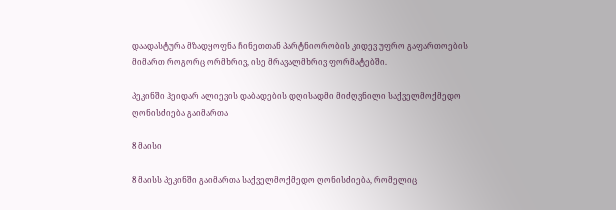დაადასტურა მზადყოფნა ჩინეთთან პარტნიორობის კიდევ უფრო გაფართოების მიმართ როგორც ორმხრივ, ისე მრავალმხრივ ფორმატებში.

პეკინში ჰეიდარ ალიევის დაბადების დღისადმი მიძღვნილი საქველმოქმედო ღონისძიება გაიმართა

8 მაისი

8 მაისს პეკინში გაიმართა საქველმოქმედო ღონისძიება, რომელიც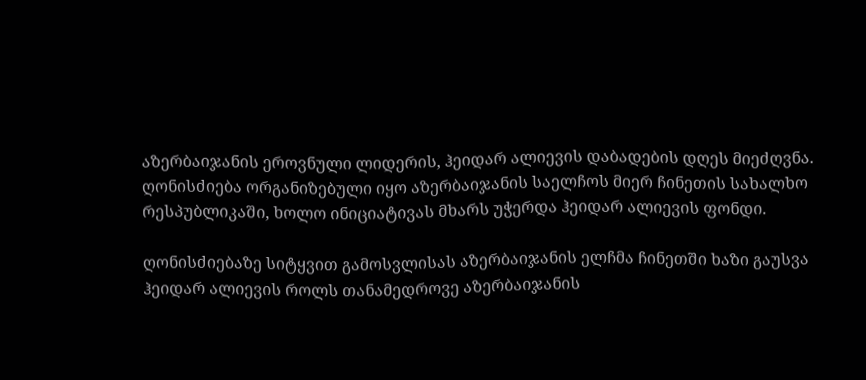აზერბაიჯანის ეროვნული ლიდერის, ჰეიდარ ალიევის დაბადების დღეს მიეძღვნა. ღონისძიება ორგანიზებული იყო აზერბაიჯანის საელჩოს მიერ ჩინეთის სახალხო რესპუბლიკაში, ხოლო ინიციატივას მხარს უჭერდა ჰეიდარ ალიევის ფონდი.

ღონისძიებაზე სიტყვით გამოსვლისას აზერბაიჯანის ელჩმა ჩინეთში ხაზი გაუსვა ჰეიდარ ალიევის როლს თანამედროვე აზერბაიჯანის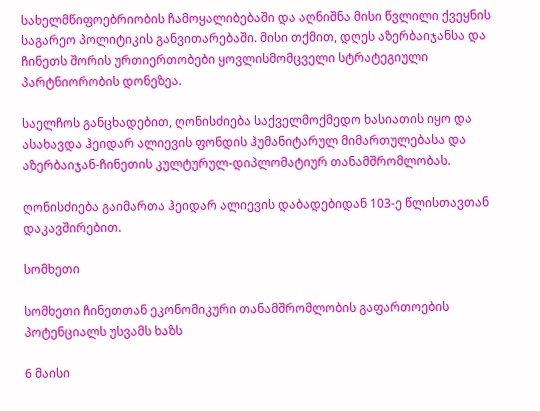სახელმწიფოებრიობის ჩამოყალიბებაში და აღნიშნა მისი წვლილი ქვეყნის საგარეო პოლიტიკის განვითარებაში. მისი თქმით, დღეს აზერბაიჯანსა და ჩინეთს შორის ურთიერთობები ყოვლისმომცველი სტრატეგიული პარტნიორობის დონეზეა.

საელჩოს განცხადებით, ღონისძიება საქველმოქმედო ხასიათის იყო და ასახავდა ჰეიდარ ალიევის ფონდის ჰუმანიტარულ მიმართულებასა და აზერბაიჯან-ჩინეთის კულტურულ-დიპლომატიურ თანამშრომლობას.

ღონისძიება გაიმართა ჰეიდარ ალიევის დაბადებიდან 103-ე წლისთავთან დაკავშირებით.

სომხეთი

სომხეთი ჩინეთთან ეკონომიკური თანამშრომლობის გაფართოების პოტენციალს უსვამს ხაზს

6 მაისი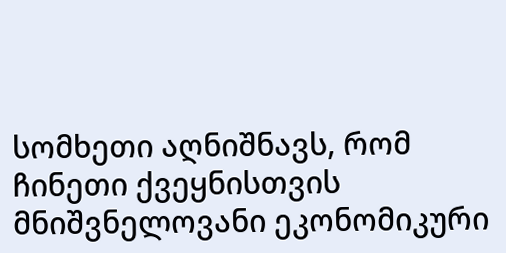სომხეთი აღნიშნავს, რომ ჩინეთი ქვეყნისთვის მნიშვნელოვანი ეკონომიკური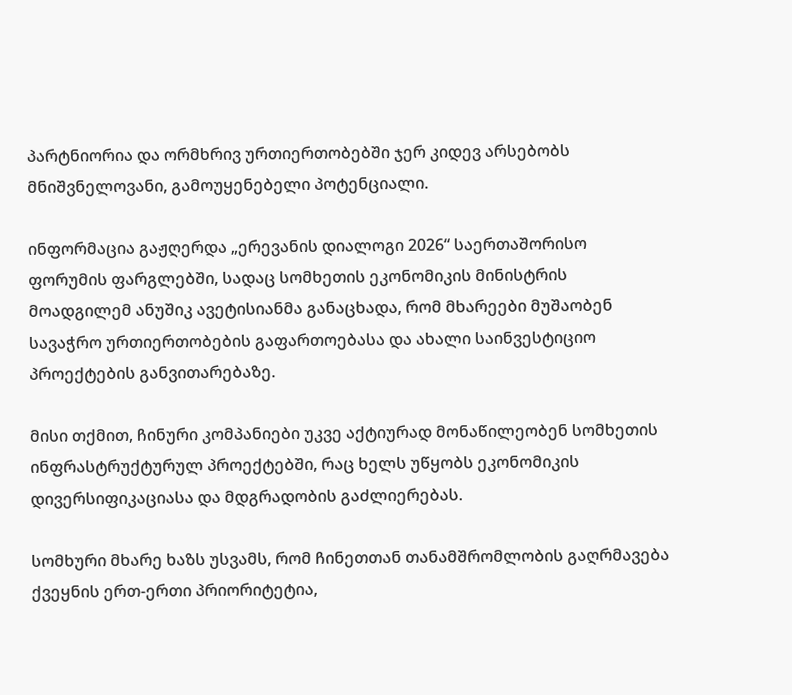პარტნიორია და ორმხრივ ურთიერთობებში ჯერ კიდევ არსებობს მნიშვნელოვანი, გამოუყენებელი პოტენციალი.

ინფორმაცია გაჟღერდა „ერევანის დიალოგი 2026“ საერთაშორისო ფორუმის ფარგლებში, სადაც სომხეთის ეკონომიკის მინისტრის მოადგილემ ანუშიკ ავეტისიანმა განაცხადა, რომ მხარეები მუშაობენ სავაჭრო ურთიერთობების გაფართოებასა და ახალი საინვესტიციო პროექტების განვითარებაზე.

მისი თქმით, ჩინური კომპანიები უკვე აქტიურად მონაწილეობენ სომხეთის ინფრასტრუქტურულ პროექტებში, რაც ხელს უწყობს ეკონომიკის დივერსიფიკაციასა და მდგრადობის გაძლიერებას.

სომხური მხარე ხაზს უსვამს, რომ ჩინეთთან თანამშრომლობის გაღრმავება ქვეყნის ერთ-ერთი პრიორიტეტია,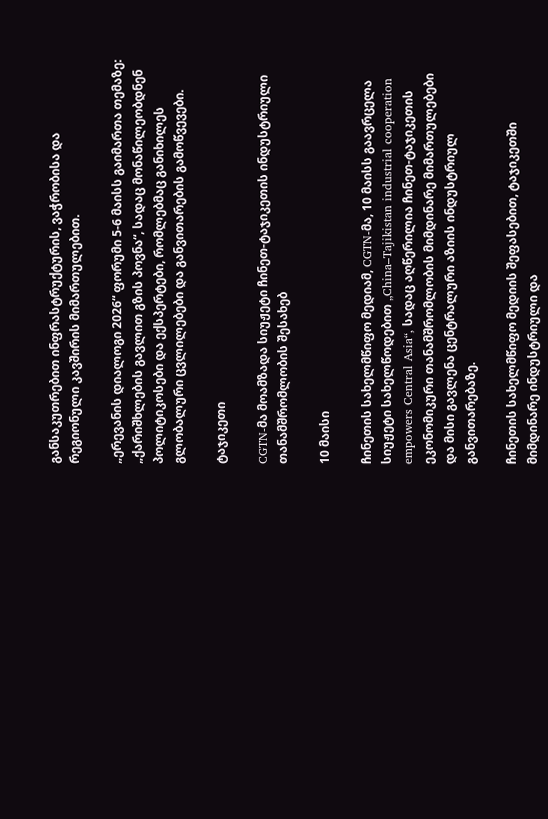განსაკუთრებით ინფრასტრუქტურის, ვაჭრობისა და რეგიონული კავშირის მიმართულებით.

„ერევანის დიალოგი 2026“ ფორუმი 5-6 მაისს გაიმართა თემაზე: „ქარიშხლების გავლით გზის პოვნა“, სადაც მონაწილეობდნენ პოლიტიკოსები და ექსპერტები, რომლებმაც განიხილეს გლობალური ცვლილებები და განვითარების გამოწვევები.

ტაჯიკეთი

CGTN-მა მოამზადა სიუჟეტი ჩინეთ-ტაჯიკეთის ინდუსტრიული თანამშრომლობის შესახებ

10 მაისი

ჩინეთის სახელმწიფო მედიამ, CGTN-მა, 10 მაისს გაავრცელა სიუჟეტი სახელწოდებით „China–Tajikistan industrial cooperation empowers Central Asia“, სადაც აღწერილია ჩინეთ-ტაჯიკეთის ეკონომიკური თანამშრომლობის მიმდინარე მიმართულებები და მისი გავლენა ცენტრალური აზიის ინდუსტრიულ განვითარებაზე.

ჩინეთის სახელმწიფო მედიის შეფასებით, ტაჯიკეთში მიმდინარე ინდუსტრიული და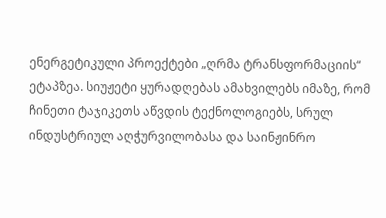ენერგეტიკული პროექტები „ღრმა ტრანსფორმაციის“ ეტაპზეა. სიუჟეტი ყურადღებას ამახვილებს იმაზე, რომ ჩინეთი ტაჯიკეთს აწვდის ტექნოლოგიებს, სრულ ინდუსტრიულ აღჭურვილობასა და საინჟინრო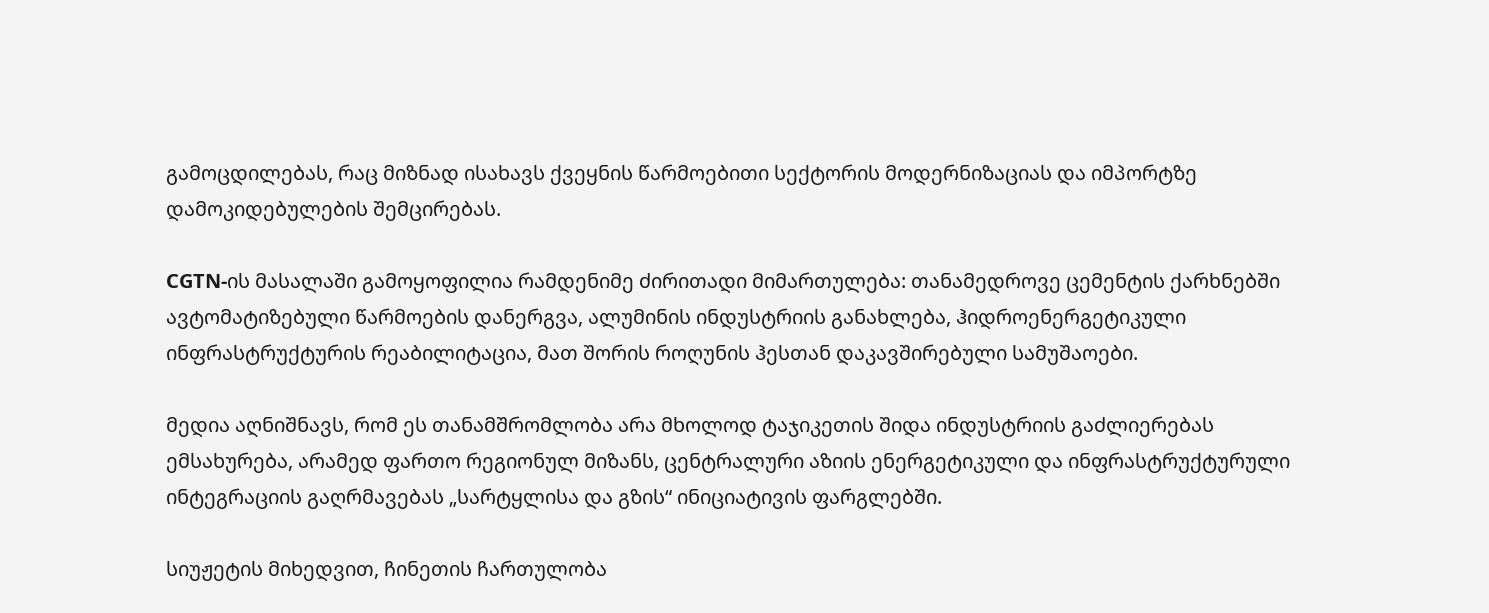გამოცდილებას, რაც მიზნად ისახავს ქვეყნის წარმოებითი სექტორის მოდერნიზაციას და იმპორტზე დამოკიდებულების შემცირებას.

CGTN-ის მასალაში გამოყოფილია რამდენიმე ძირითადი მიმართულება: თანამედროვე ცემენტის ქარხნებში ავტომატიზებული წარმოების დანერგვა, ალუმინის ინდუსტრიის განახლება, ჰიდროენერგეტიკული ინფრასტრუქტურის რეაბილიტაცია, მათ შორის როღუნის ჰესთან დაკავშირებული სამუშაოები.

მედია აღნიშნავს, რომ ეს თანამშრომლობა არა მხოლოდ ტაჯიკეთის შიდა ინდუსტრიის გაძლიერებას ემსახურება, არამედ ფართო რეგიონულ მიზანს, ცენტრალური აზიის ენერგეტიკული და ინფრასტრუქტურული ინტეგრაციის გაღრმავებას „სარტყლისა და გზის“ ინიციატივის ფარგლებში.

სიუჟეტის მიხედვით, ჩინეთის ჩართულობა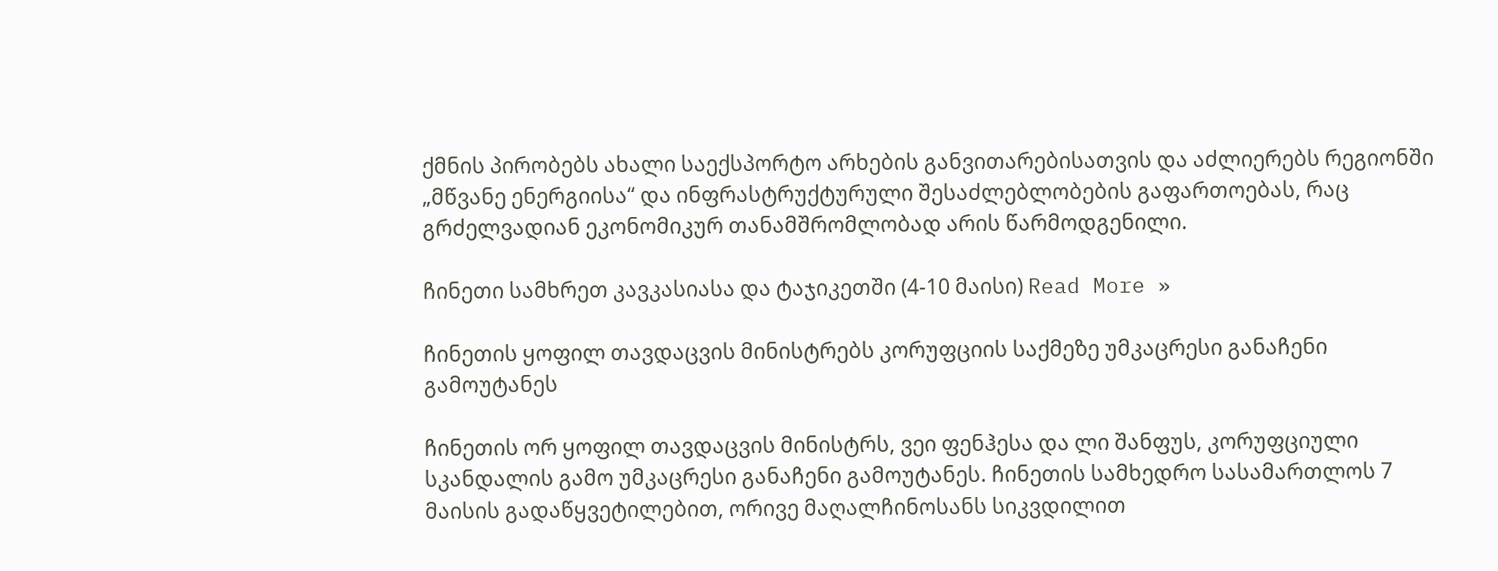ქმნის პირობებს ახალი საექსპორტო არხების განვითარებისათვის და აძლიერებს რეგიონში „მწვანე ენერგიისა“ და ინფრასტრუქტურული შესაძლებლობების გაფართოებას, რაც გრძელვადიან ეკონომიკურ თანამშრომლობად არის წარმოდგენილი.

ჩინეთი სამხრეთ კავკასიასა და ტაჯიკეთში (4-10 მაისი) Read More »

ჩინეთის ყოფილ თავდაცვის მინისტრებს კორუფციის საქმეზე უმკაცრესი განაჩენი გამოუტანეს

ჩინეთის ორ ყოფილ თავდაცვის მინისტრს, ვეი ფენჰესა და ლი შანფუს, კორუფციული სკანდალის გამო უმკაცრესი განაჩენი გამოუტანეს. ჩინეთის სამხედრო სასამართლოს 7 მაისის გადაწყვეტილებით, ორივე მაღალჩინოსანს სიკვდილით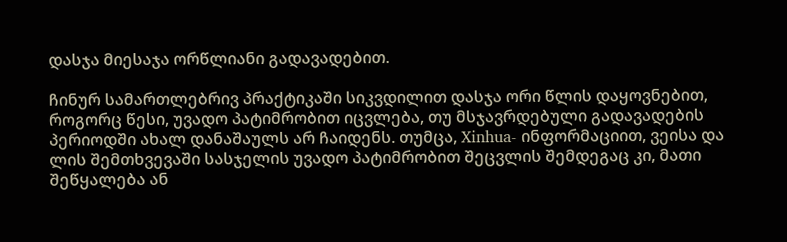დასჯა მიესაჯა ორწლიანი გადავადებით.

ჩინურ სამართლებრივ პრაქტიკაში სიკვდილით დასჯა ორი წლის დაყოვნებით, როგორც წესი, უვადო პატიმრობით იცვლება, თუ მსჯავრდებული გადავადების პერიოდში ახალ დანაშაულს არ ჩაიდენს. თუმცა, Xinhua- ინფორმაციით, ვეისა და ლის შემთხვევაში სასჯელის უვადო პატიმრობით შეცვლის შემდეგაც კი, მათი შეწყალება ან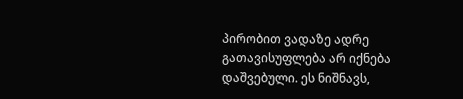პირობით ვადაზე ადრე გათავისუფლება არ იქნება დაშვებული. ეს ნიშნავს,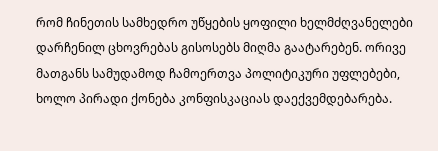რომ ჩინეთის სამხედრო უწყების ყოფილი ხელმძღვანელები დარჩენილ ცხოვრებას გისოსებს მიღმა გაატარებენ. ორივე მათგანს სამუდამოდ ჩამოერთვა პოლიტიკური უფლებები, ხოლო პირადი ქონება კონფისკაციას დაექვემდებარება.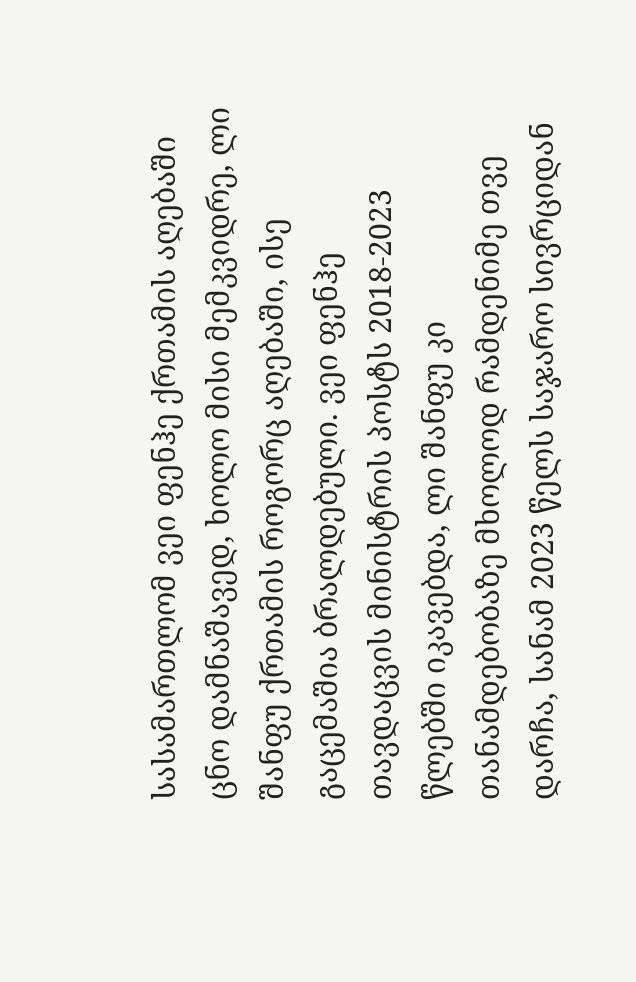სასამართლომ ვეი ფენჰე ქრთამის აღებაში ცნო დამნაშავედ, ხოლო მისი მემკვიდრე, ლი შანფუ ქრთამის როგორც აღებაში, ისე გაცემაშია ბრალდებული. ვეი ფენჰე თავდაცვის მინისტრის პოსტს 2018-2023 წლებში იკავებდა, ლი შანფუ კი თანამდებობაზე მხოლოდ რამდენიმე თვე დარჩა, სანამ 2023 წელს საჯარო სივრციდან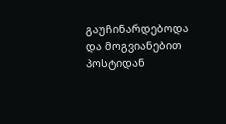გაუჩინარდებოდა და მოგვიანებით პოსტიდან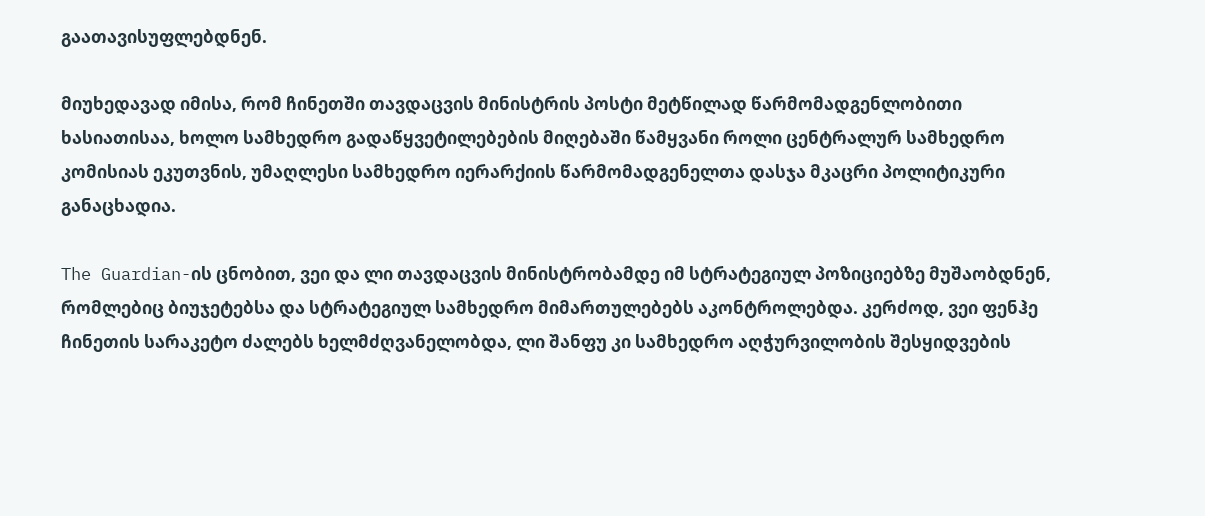გაათავისუფლებდნენ.

მიუხედავად იმისა, რომ ჩინეთში თავდაცვის მინისტრის პოსტი მეტწილად წარმომადგენლობითი ხასიათისაა, ხოლო სამხედრო გადაწყვეტილებების მიღებაში წამყვანი როლი ცენტრალურ სამხედრო კომისიას ეკუთვნის, უმაღლესი სამხედრო იერარქიის წარმომადგენელთა დასჯა მკაცრი პოლიტიკური განაცხადია.

The Guardian-ის ცნობით, ვეი და ლი თავდაცვის მინისტრობამდე იმ სტრატეგიულ პოზიციებზე მუშაობდნენ, რომლებიც ბიუჯეტებსა და სტრატეგიულ სამხედრო მიმართულებებს აკონტროლებდა. კერძოდ, ვეი ფენჰე ჩინეთის სარაკეტო ძალებს ხელმძღვანელობდა, ლი შანფუ კი სამხედრო აღჭურვილობის შესყიდვების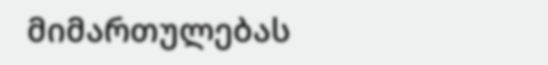მიმართულებას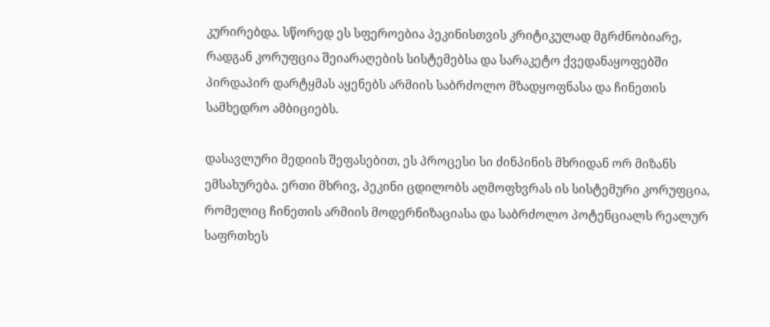კურირებდა. სწორედ ეს სფეროებია პეკინისთვის კრიტიკულად მგრძნობიარე, რადგან კორუფცია შეიარაღების სისტემებსა და სარაკეტო ქვედანაყოფებში პირდაპირ დარტყმას აყენებს არმიის საბრძოლო მზადყოფნასა და ჩინეთის სამხედრო ამბიციებს.

დასავლური მედიის შეფასებით, ეს პროცესი სი ძინპინის მხრიდან ორ მიზანს ემსახურება. ერთი მხრივ, პეკინი ცდილობს აღმოფხვრას ის სისტემური კორუფცია, რომელიც ჩინეთის არმიის მოდერნიზაციასა და საბრძოლო პოტენციალს რეალურ საფრთხეს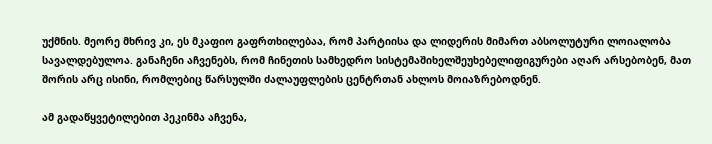უქმნის. მეორე მხრივ კი, ეს მკაფიო გაფრთხილებაა, რომ პარტიისა და ლიდერის მიმართ აბსოლუტური ლოიალობა სავალდებულოა. განაჩენი აჩვენებს, რომ ჩინეთის სამხედრო სისტემაშიხელშეუხებელიფიგურები აღარ არსებობენ, მათ შორის არც ისინი, რომლებიც წარსულში ძალაუფლების ცენტრთან ახლოს მოიაზრებოდნენ.

ამ გადაწყვეტილებით პეკინმა აჩვენა,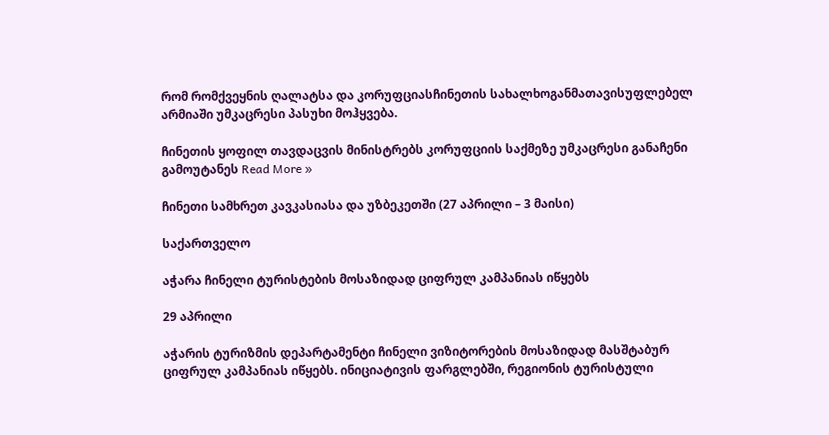რომ რომქვეყნის ღალატსა და კორუფციასჩინეთის სახალხოგანმათავისუფლებელ არმიაში უმკაცრესი პასუხი მოჰყვება.

ჩინეთის ყოფილ თავდაცვის მინისტრებს კორუფციის საქმეზე უმკაცრესი განაჩენი გამოუტანეს Read More »

ჩინეთი სამხრეთ კავკასიასა და უზბეკეთში (27 აპრილი – 3 მაისი)

საქართველო

აჭარა ჩინელი ტურისტების მოსაზიდად ციფრულ კამპანიას იწყებს

29 აპრილი

აჭარის ტურიზმის დეპარტამენტი ჩინელი ვიზიტორების მოსაზიდად მასშტაბურ ციფრულ კამპანიას იწყებს. ინიციატივის ფარგლებში, რეგიონის ტურისტული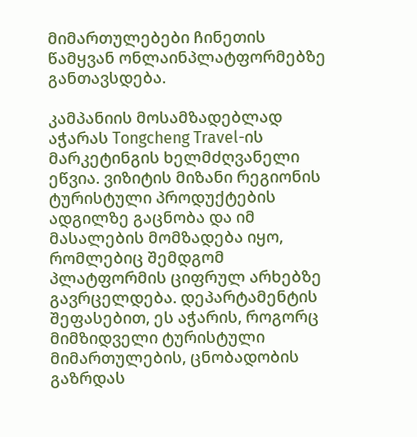მიმართულებები ჩინეთის წამყვან ონლაინპლატფორმებზე განთავსდება.

კამპანიის მოსამზადებლად აჭარას Tongcheng Travel-ის მარკეტინგის ხელმძღვანელი ეწვია. ვიზიტის მიზანი რეგიონის ტურისტული პროდუქტების ადგილზე გაცნობა და იმ მასალების მომზადება იყო, რომლებიც შემდგომ პლატფორმის ციფრულ არხებზე გავრცელდება. დეპარტამენტის შეფასებით, ეს აჭარის, როგორც მიმზიდველი ტურისტული მიმართულების, ცნობადობის გაზრდას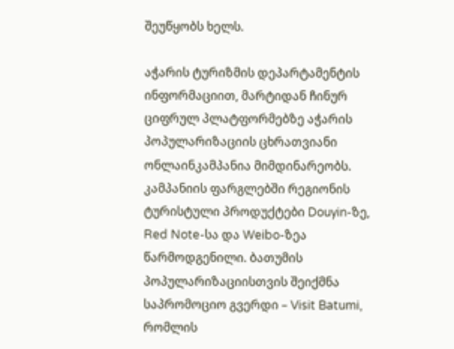შეუწყობს ხელს.

აჭარის ტურიზმის დეპარტამენტის ინფორმაციით, მარტიდან ჩინურ ციფრულ პლატფორმებზე აჭარის პოპულარიზაციის ცხრათვიანი ონლაინკამპანია მიმდინარეობს. კამპანიის ფარგლებში რეგიონის ტურისტული პროდუქტები Douyin-ზე, Red Note-სა და Weibo-ზეა წარმოდგენილი. ბათუმის პოპულარიზაციისთვის შეიქმნა საპრომოციო გვერდი – Visit Batumi, რომლის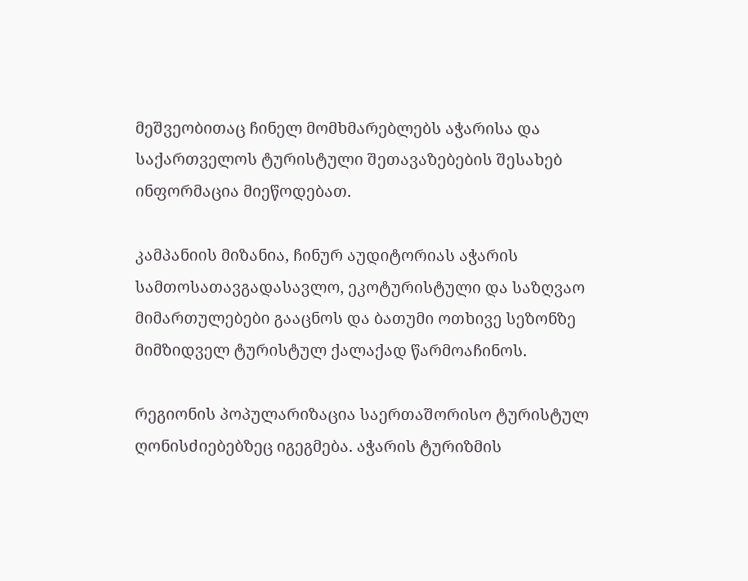მეშვეობითაც ჩინელ მომხმარებლებს აჭარისა და საქართველოს ტურისტული შეთავაზებების შესახებ ინფორმაცია მიეწოდებათ.

კამპანიის მიზანია, ჩინურ აუდიტორიას აჭარის სამთოსათავგადასავლო, ეკოტურისტული და საზღვაო მიმართულებები გააცნოს და ბათუმი ოთხივე სეზონზე მიმზიდველ ტურისტულ ქალაქად წარმოაჩინოს.

რეგიონის პოპულარიზაცია საერთაშორისო ტურისტულ ღონისძიებებზეც იგეგმება. აჭარის ტურიზმის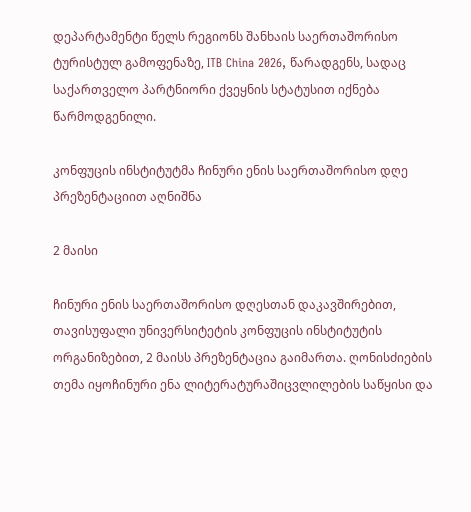დეპარტამენტი წელს რეგიონს შანხაის საერთაშორისო ტურისტულ გამოფენაზე, ITB China 2026, წარადგენს, სადაც საქართველო პარტნიორი ქვეყნის სტატუსით იქნება წარმოდგენილი.

კონფუცის ინსტიტუტმა ჩინური ენის საერთაშორისო დღე პრეზენტაციით აღნიშნა

2 მაისი

ჩინური ენის საერთაშორისო დღესთან დაკავშირებით, თავისუფალი უნივერსიტეტის კონფუცის ინსტიტუტის ორგანიზებით, 2 მაისს პრეზენტაცია გაიმართა. ღონისძიების თემა იყოჩინური ენა ლიტერატურაშიცვლილების საწყისი და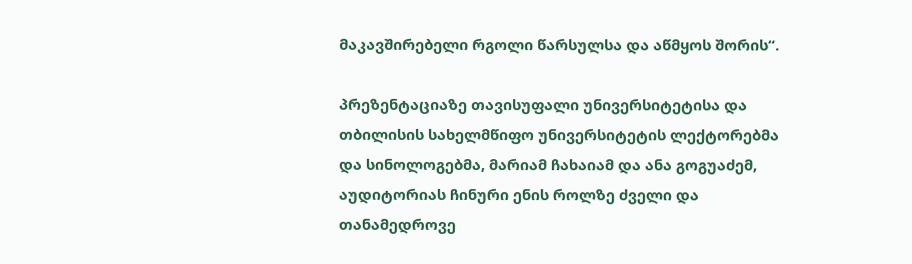მაკავშირებელი რგოლი წარსულსა და აწმყოს შორის“.

პრეზენტაციაზე თავისუფალი უნივერსიტეტისა და თბილისის სახელმწიფო უნივერსიტეტის ლექტორებმა და სინოლოგებმა, მარიამ ჩახაიამ და ანა გოგუაძემ, აუდიტორიას ჩინური ენის როლზე ძველი და თანამედროვე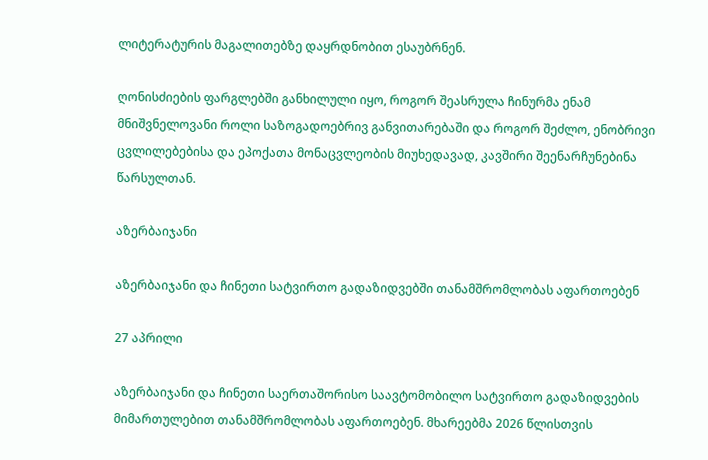ლიტერატურის მაგალითებზე დაყრდნობით ესაუბრნენ.

ღონისძიების ფარგლებში განხილული იყო, როგორ შეასრულა ჩინურმა ენამ მნიშვნელოვანი როლი საზოგადოებრივ განვითარებაში და როგორ შეძლო, ენობრივი ცვლილებებისა და ეპოქათა მონაცვლეობის მიუხედავად, კავშირი შეენარჩუნებინა წარსულთან.

აზერბაიჯანი

აზერბაიჯანი და ჩინეთი სატვირთო გადაზიდვებში თანამშრომლობას აფართოებენ

27 აპრილი

აზერბაიჯანი და ჩინეთი საერთაშორისო საავტომობილო სატვირთო გადაზიდვების მიმართულებით თანამშრომლობას აფართოებენ. მხარეებმა 2026 წლისთვის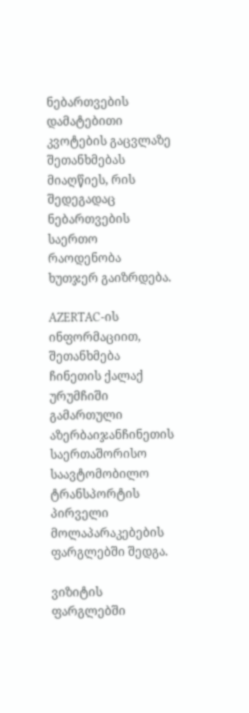ნებართვების დამატებითი კვოტების გაცვლაზე შეთანხმებას მიაღწიეს, რის შედეგადაც ნებართვების საერთო რაოდენობა ხუთჯერ გაიზრდება.

AZERTAC-ის ინფორმაციით, შეთანხმება ჩინეთის ქალაქ ურუმჩიში გამართული აზერბაიჯანჩინეთის საერთაშორისო საავტომობილო ტრანსპორტის პირველი მოლაპარაკებების ფარგლებში შედგა.

ვიზიტის ფარგლებში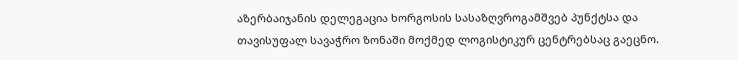აზერბაიჯანის დელეგაცია ხორგოსის სასაზღვროგამშვებ პუნქტსა და თავისუფალ სავაჭრო ზონაში მოქმედ ლოგისტიკურ ცენტრებსაც გაეცნო.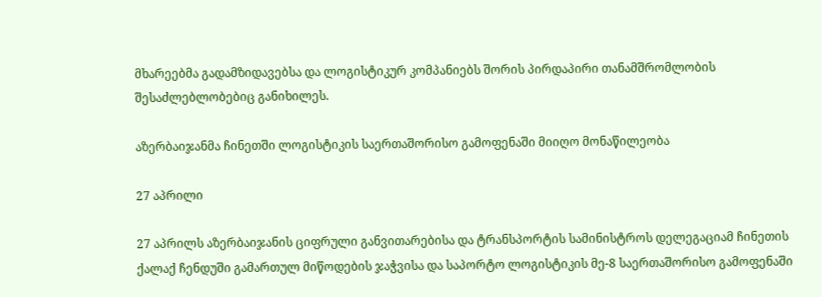მხარეებმა გადამზიდავებსა და ლოგისტიკურ კომპანიებს შორის პირდაპირი თანამშრომლობის შესაძლებლობებიც განიხილეს.

აზერბაიჯანმა ჩინეთში ლოგისტიკის საერთაშორისო გამოფენაში მიიღო მონაწილეობა

27 აპრილი

27 აპრილს აზერბაიჯანის ციფრული განვითარებისა და ტრანსპორტის სამინისტროს დელეგაციამ ჩინეთის ქალაქ ჩენდუში გამართულ მიწოდების ჯაჭვისა და საპორტო ლოგისტიკის მე-8 საერთაშორისო გამოფენაში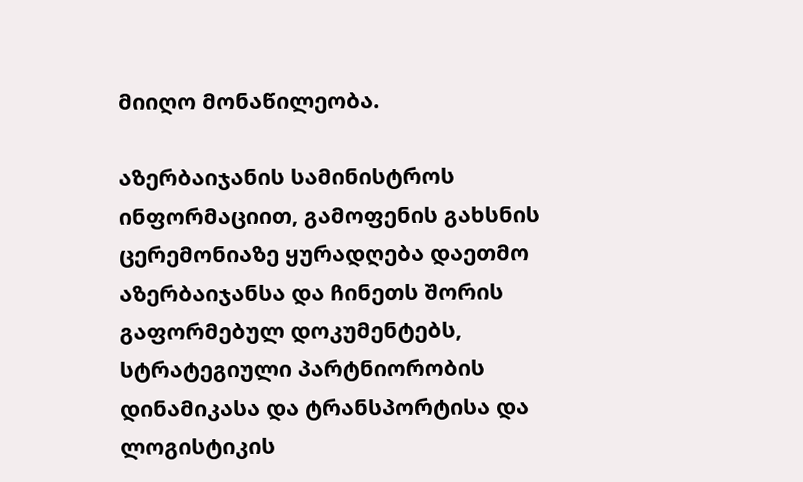მიიღო მონაწილეობა.

აზერბაიჯანის სამინისტროს ინფორმაციით, გამოფენის გახსნის ცერემონიაზე ყურადღება დაეთმო აზერბაიჯანსა და ჩინეთს შორის გაფორმებულ დოკუმენტებს, სტრატეგიული პარტნიორობის დინამიკასა და ტრანსპორტისა და ლოგისტიკის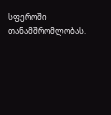სფეროში თანამშრომლობას.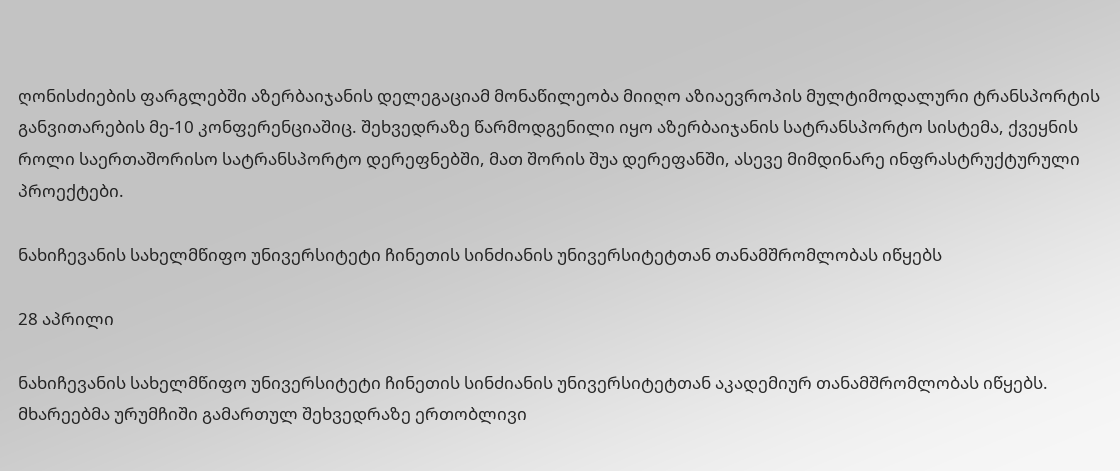ღონისძიების ფარგლებში აზერბაიჯანის დელეგაციამ მონაწილეობა მიიღო აზიაევროპის მულტიმოდალური ტრანსპორტის განვითარების მე-10 კონფერენციაშიც. შეხვედრაზე წარმოდგენილი იყო აზერბაიჯანის სატრანსპორტო სისტემა, ქვეყნის როლი საერთაშორისო სატრანსპორტო დერეფნებში, მათ შორის შუა დერეფანში, ასევე მიმდინარე ინფრასტრუქტურული პროექტები.

ნახიჩევანის სახელმწიფო უნივერსიტეტი ჩინეთის სინძიანის უნივერსიტეტთან თანამშრომლობას იწყებს

28 აპრილი

ნახიჩევანის სახელმწიფო უნივერსიტეტი ჩინეთის სინძიანის უნივერსიტეტთან აკადემიურ თანამშრომლობას იწყებს. მხარეებმა ურუმჩიში გამართულ შეხვედრაზე ერთობლივი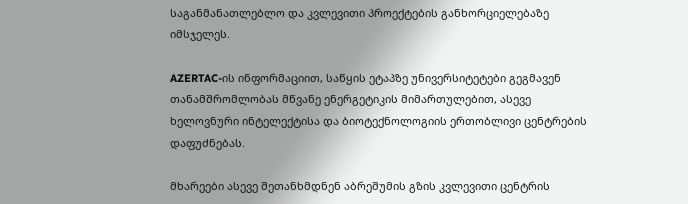საგანმანათლებლო და კვლევითი პროექტების განხორციელებაზე იმსჯელეს.

AZERTAC-ის ინფორმაციით, საწყის ეტაპზე უნივერსიტეტები გეგმავენ თანამშრომლობას მწვანე ენერგეტიკის მიმართულებით, ასევე ხელოვნური ინტელექტისა და ბიოტექნოლოგიის ერთობლივი ცენტრების დაფუძნებას.

მხარეები ასევე შეთანხმდნენ აბრეშუმის გზის კვლევითი ცენტრის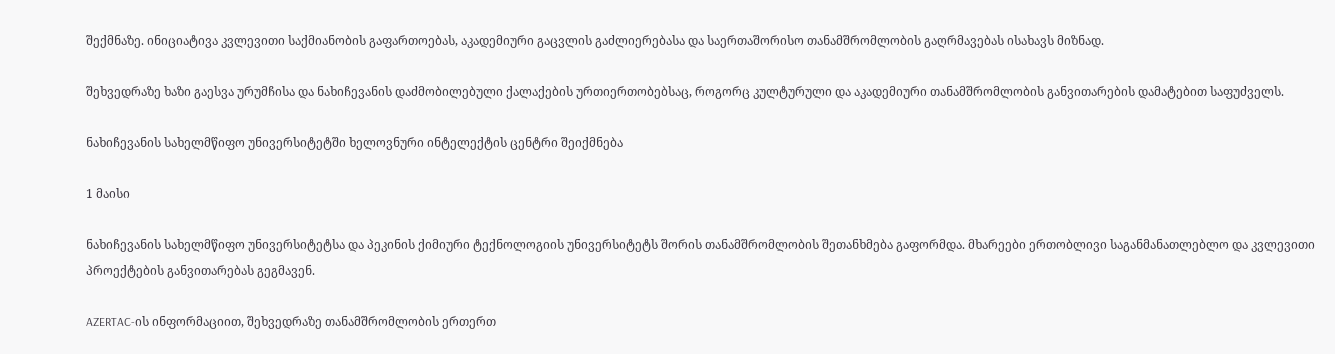შექმნაზე. ინიციატივა კვლევითი საქმიანობის გაფართოებას, აკადემიური გაცვლის გაძლიერებასა და საერთაშორისო თანამშრომლობის გაღრმავებას ისახავს მიზნად.

შეხვედრაზე ხაზი გაესვა ურუმჩისა და ნახიჩევანის დაძმობილებული ქალაქების ურთიერთობებსაც, როგორც კულტურული და აკადემიური თანამშრომლობის განვითარების დამატებით საფუძველს.

ნახიჩევანის სახელმწიფო უნივერსიტეტში ხელოვნური ინტელექტის ცენტრი შეიქმნება

1 მაისი

ნახიჩევანის სახელმწიფო უნივერსიტეტსა და პეკინის ქიმიური ტექნოლოგიის უნივერსიტეტს შორის თანამშრომლობის შეთანხმება გაფორმდა. მხარეები ერთობლივი საგანმანათლებლო და კვლევითი პროექტების განვითარებას გეგმავენ.

AZERTAC-ის ინფორმაციით, შეხვედრაზე თანამშრომლობის ერთერთ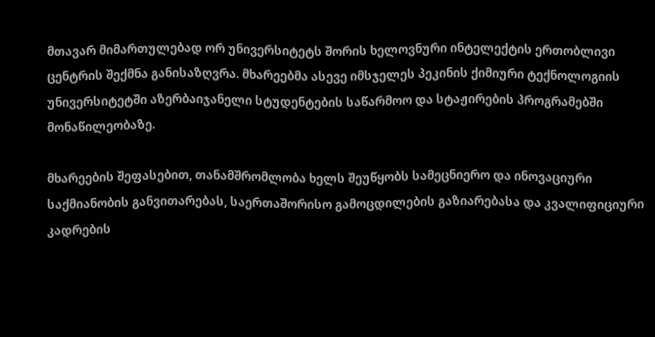მთავარ მიმართულებად ორ უნივერსიტეტს შორის ხელოვნური ინტელექტის ერთობლივი ცენტრის შექმნა განისაზღვრა. მხარეებმა ასევე იმსჯელეს პეკინის ქიმიური ტექნოლოგიის უნივერსიტეტში აზერბაიჯანელი სტუდენტების საწარმოო და სტაჟირების პროგრამებში მონაწილეობაზე.

მხარეების შეფასებით, თანამშრომლობა ხელს შეუწყობს სამეცნიერო და ინოვაციური საქმიანობის განვითარებას, საერთაშორისო გამოცდილების გაზიარებასა და კვალიფიციური კადრების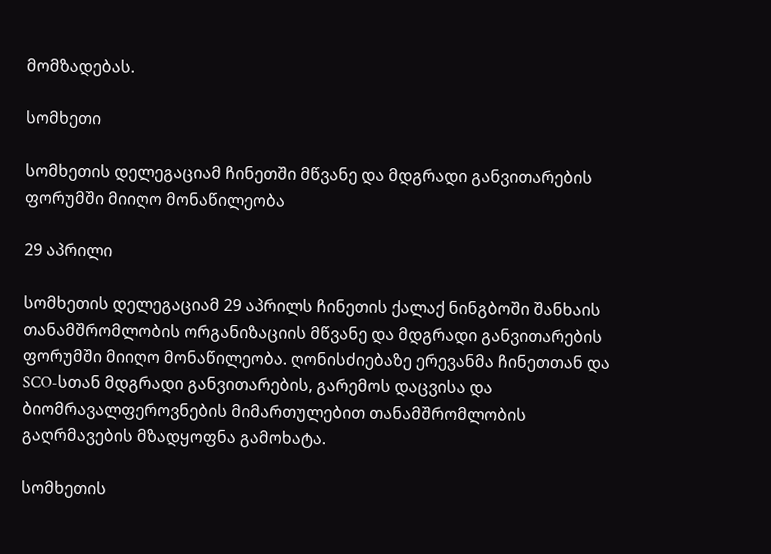მომზადებას.

სომხეთი

სომხეთის დელეგაციამ ჩინეთში მწვანე და მდგრადი განვითარების ფორუმში მიიღო მონაწილეობა

29 აპრილი

სომხეთის დელეგაციამ 29 აპრილს ჩინეთის ქალაქ ნინგბოში შანხაის თანამშრომლობის ორგანიზაციის მწვანე და მდგრადი განვითარების ფორუმში მიიღო მონაწილეობა. ღონისძიებაზე ერევანმა ჩინეთთან და SCO-სთან მდგრადი განვითარების, გარემოს დაცვისა და ბიომრავალფეროვნების მიმართულებით თანამშრომლობის გაღრმავების მზადყოფნა გამოხატა.

სომხეთის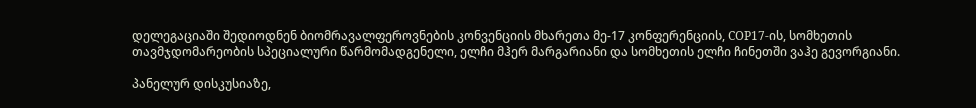დელეგაციაში შედიოდნენ ბიომრავალფეროვნების კონვენციის მხარეთა მე-17 კონფერენციის, COP17-ის, სომხეთის თავმჯდომარეობის სპეციალური წარმომადგენელი, ელჩი მჰერ მარგარიანი და სომხეთის ელჩი ჩინეთში ვაჰე გევორგიანი.

პანელურ დისკუსიაზე,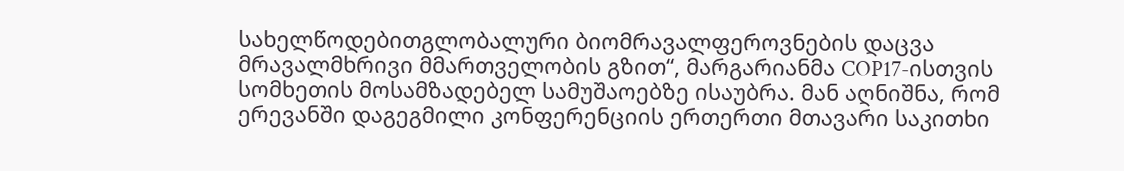სახელწოდებითგლობალური ბიომრავალფეროვნების დაცვა მრავალმხრივი მმართველობის გზით“, მარგარიანმა COP17-ისთვის სომხეთის მოსამზადებელ სამუშაოებზე ისაუბრა. მან აღნიშნა, რომ ერევანში დაგეგმილი კონფერენციის ერთერთი მთავარი საკითხი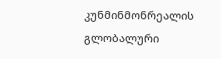კუნმინმონრეალის გლობალური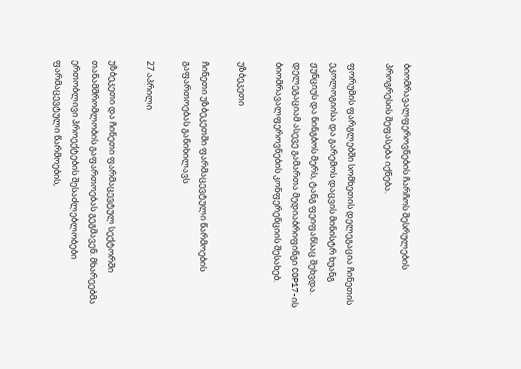ბიომრავალფეროვნების ჩარჩოს შესრულების პროგრესის შეფასება იქნება.

ფორუმის ფარგლებში სომხეთის დელეგაცია ჩინეთის ეკოლოგიისა და გარემოს დაცვის მინისტრ ხუანგ ჟუნციუს და ნინგბოს მერს, ტანგ ფეიფანსაც შეხვდა. დელეგაციამ ასევე გამართა მედიაბრიფინგი COP17-ის ბიომრავალფეროვნების კონფერენციის შესახებ.

უზბეკეთი

ჩინეთი უზბეკეთში ფარმაცევტული წარმოების გაფართოებას განიხილავს

27 აპრილი

უზბეკეთი და ჩინეთი ფარმაცევტულ სექტორში თანამშრომლობის გაფართოებას გეგმავენ. მხარეებმა ერთობლივი პროექტების შესაძლებლობები ფარმაცევტული წარმოების,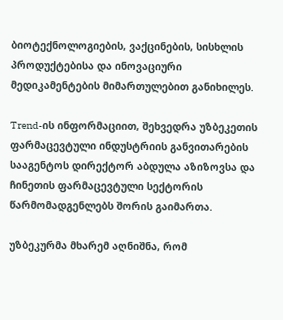ბიოტექნოლოგიების, ვაქცინების, სისხლის პროდუქტებისა და ინოვაციური მედიკამენტების მიმართულებით განიხილეს.

Trend-ის ინფორმაციით, შეხვედრა უზბეკეთის ფარმაცევტული ინდუსტრიის განვითარების სააგენტოს დირექტორ აბდულა აზიზოვსა და ჩინეთის ფარმაცევტული სექტორის წარმომადგენლებს შორის გაიმართა.

უზბეკურმა მხარემ აღნიშნა, რომ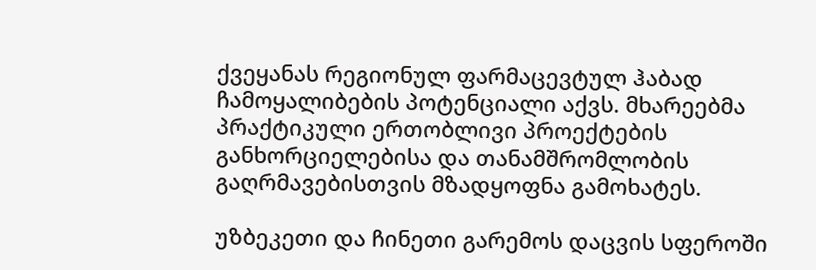ქვეყანას რეგიონულ ფარმაცევტულ ჰაბად ჩამოყალიბების პოტენციალი აქვს. მხარეებმა პრაქტიკული ერთობლივი პროექტების განხორციელებისა და თანამშრომლობის გაღრმავებისთვის მზადყოფნა გამოხატეს.

უზბეკეთი და ჩინეთი გარემოს დაცვის სფეროში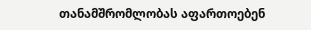თანამშრომლობას აფართოებენ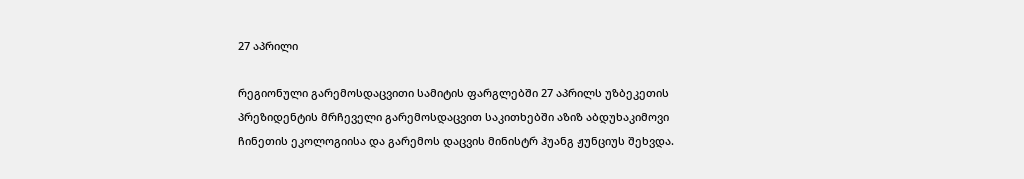27 აპრილი

რეგიონული გარემოსდაცვითი სამიტის ფარგლებში 27 აპრილს უზბეკეთის პრეზიდენტის მრჩეველი გარემოსდაცვით საკითხებში აზიზ აბდუხაკიმოვი ჩინეთის ეკოლოგიისა და გარემოს დაცვის მინისტრ ჰუანგ ჟუნციუს შეხვდა.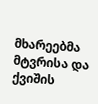მხარეებმა მტვრისა და ქვიშის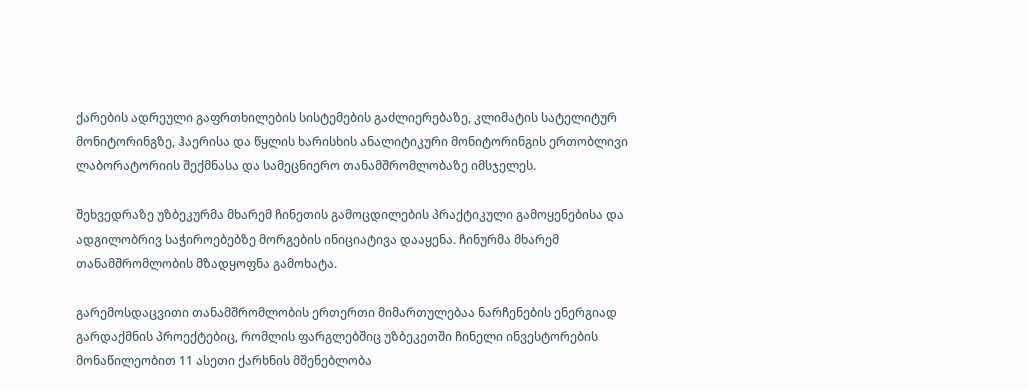ქარების ადრეული გაფრთხილების სისტემების გაძლიერებაზე, კლიმატის სატელიტურ მონიტორინგზე, ჰაერისა და წყლის ხარისხის ანალიტიკური მონიტორინგის ერთობლივი ლაბორატორიის შექმნასა და სამეცნიერო თანამშრომლობაზე იმსჯელეს.

შეხვედრაზე უზბეკურმა მხარემ ჩინეთის გამოცდილების პრაქტიკული გამოყენებისა და ადგილობრივ საჭიროებებზე მორგების ინიციატივა დააყენა. ჩინურმა მხარემ თანამშრომლობის მზადყოფნა გამოხატა.

გარემოსდაცვითი თანამშრომლობის ერთერთი მიმართულებაა ნარჩენების ენერგიად გარდაქმნის პროექტებიც, რომლის ფარგლებშიც უზბეკეთში ჩინელი ინვესტორების მონაწილეობით 11 ასეთი ქარხნის მშენებლობა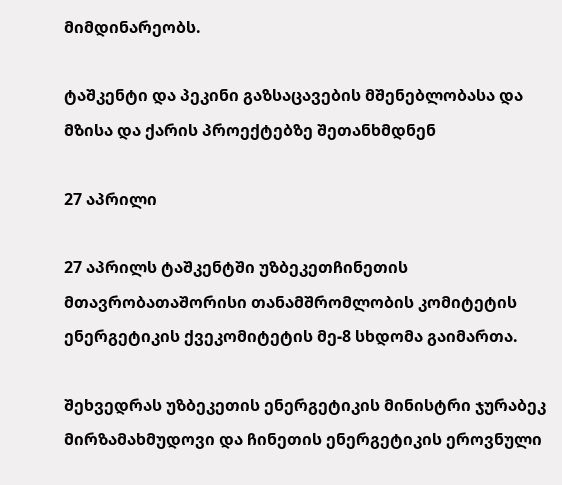მიმდინარეობს.

ტაშკენტი და პეკინი გაზსაცავების მშენებლობასა და მზისა და ქარის პროექტებზე შეთანხმდნენ

27 აპრილი

27 აპრილს ტაშკენტში უზბეკეთჩინეთის მთავრობათაშორისი თანამშრომლობის კომიტეტის ენერგეტიკის ქვეკომიტეტის მე-8 სხდომა გაიმართა.

შეხვედრას უზბეკეთის ენერგეტიკის მინისტრი ჯურაბეკ მირზამახმუდოვი და ჩინეთის ენერგეტიკის ეროვნული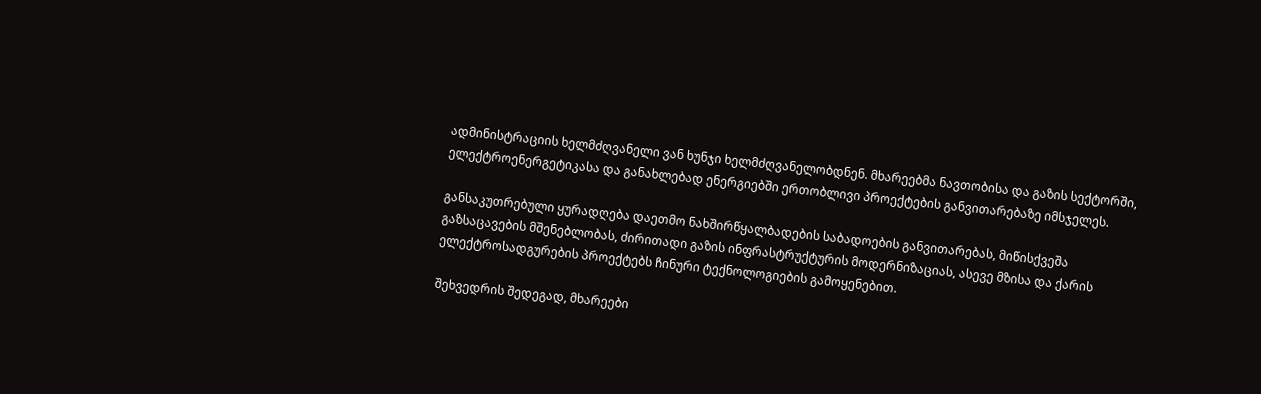ადმინისტრაციის ხელმძღვანელი ვან ხუნჯი ხელმძღვანელობდნენ. მხარეებმა ნავთობისა და გაზის სექტორში, ელექტროენერგეტიკასა და განახლებად ენერგიებში ერთობლივი პროექტების განვითარებაზე იმსჯელეს.

განსაკუთრებული ყურადღება დაეთმო ნახშირწყალბადების საბადოების განვითარებას, მიწისქვეშა გაზსაცავების მშენებლობას, ძირითადი გაზის ინფრასტრუქტურის მოდერნიზაციას, ასევე მზისა და ქარის ელექტროსადგურების პროექტებს ჩინური ტექნოლოგიების გამოყენებით.

შეხვედრის შედეგად, მხარეები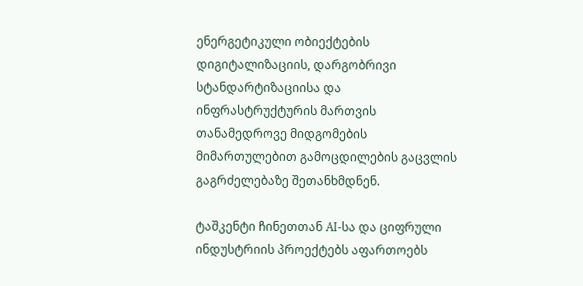ენერგეტიკული ობიექტების დიგიტალიზაციის, დარგობრივი სტანდარტიზაციისა და ინფრასტრუქტურის მართვის თანამედროვე მიდგომების მიმართულებით გამოცდილების გაცვლის გაგრძელებაზე შეთანხმდნენ.

ტაშკენტი ჩინეთთან AI-სა და ციფრული ინდუსტრიის პროექტებს აფართოებს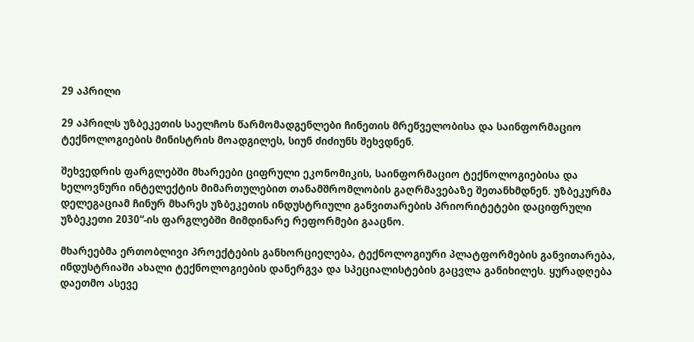29 აპრილი

29 აპრილს უზბეკეთის საელჩოს წარმომადგენლები ჩინეთის მრეწველობისა და საინფორმაციო ტექნოლოგიების მინისტრის მოადგილეს, სიუნ ძიძიუნს შეხვდნენ.

შეხვედრის ფარგლებში მხარეები ციფრული ეკონომიკის, საინფორმაციო ტექნოლოგიებისა და ხელოვნური ინტელექტის მიმართულებით თანამშრომლობის გაღრმავებაზე შეთანხმდნენ. უზბეკურმა დელეგაციამ ჩინურ მხარეს უზბეკეთის ინდუსტრიული განვითარების პრიორიტეტები დაციფრული უზბეკეთი 2030“-ის ფარგლებში მიმდინარე რეფორმები გააცნო.

მხარეებმა ერთობლივი პროექტების განხორციელება, ტექნოლოგიური პლატფორმების განვითარება, ინდუსტრიაში ახალი ტექნოლოგიების დანერგვა და სპეციალისტების გაცვლა განიხილეს. ყურადღება დაეთმო ასევე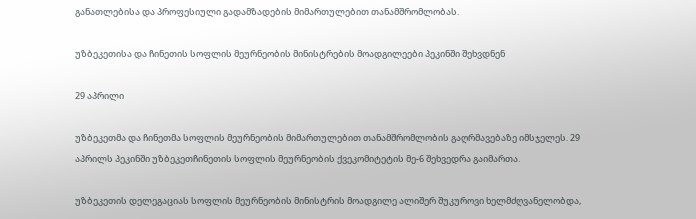განათლებისა და პროფესიული გადამზადების მიმართულებით თანამშრომლობას.

უზბეკეთისა და ჩინეთის სოფლის მეურნეობის მინისტრების მოადგილეები პეკინში შეხვდნენ

29 აპრილი

უზბეკეთმა და ჩინეთმა სოფლის მეურნეობის მიმართულებით თანამშრომლობის გაღრმავებაზე იმსჯელეს. 29 აპრილს პეკინში უზბეკეთჩინეთის სოფლის მეურნეობის ქვეკომიტეტის მე-6 შეხვედრა გაიმართა.

უზბეკეთის დელეგაციას სოფლის მეურნეობის მინისტრის მოადგილე ალიშერ შუკუროვი ხელმძღვანელობდა,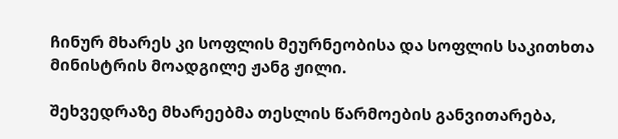ჩინურ მხარეს კი სოფლის მეურნეობისა და სოფლის საკითხთა მინისტრის მოადგილე ჟანგ ჟილი.

შეხვედრაზე მხარეებმა თესლის წარმოების განვითარება,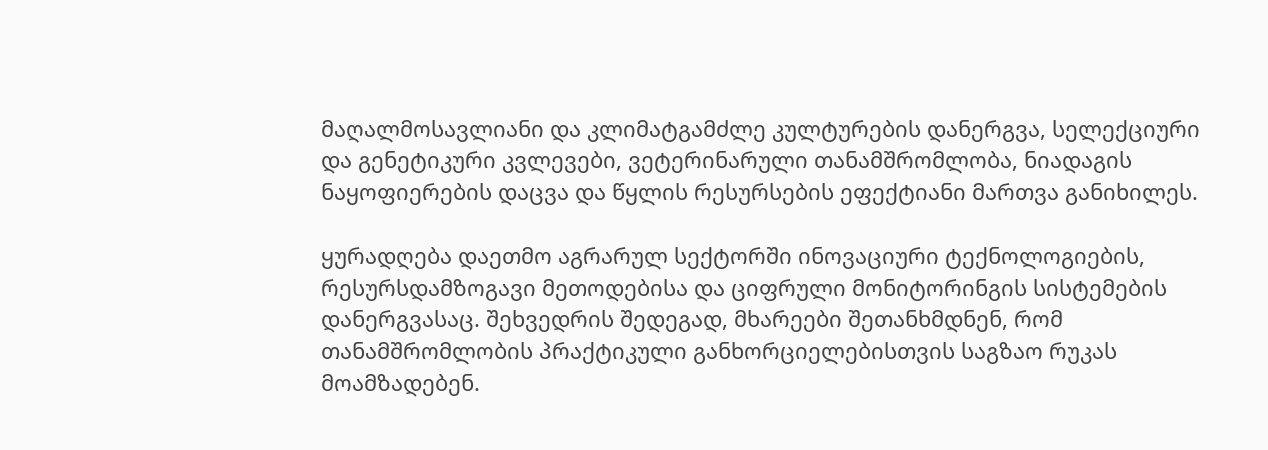მაღალმოსავლიანი და კლიმატგამძლე კულტურების დანერგვა, სელექციური და გენეტიკური კვლევები, ვეტერინარული თანამშრომლობა, ნიადაგის ნაყოფიერების დაცვა და წყლის რესურსების ეფექტიანი მართვა განიხილეს.

ყურადღება დაეთმო აგრარულ სექტორში ინოვაციური ტექნოლოგიების, რესურსდამზოგავი მეთოდებისა და ციფრული მონიტორინგის სისტემების დანერგვასაც. შეხვედრის შედეგად, მხარეები შეთანხმდნენ, რომ თანამშრომლობის პრაქტიკული განხორციელებისთვის საგზაო რუკას მოამზადებენ.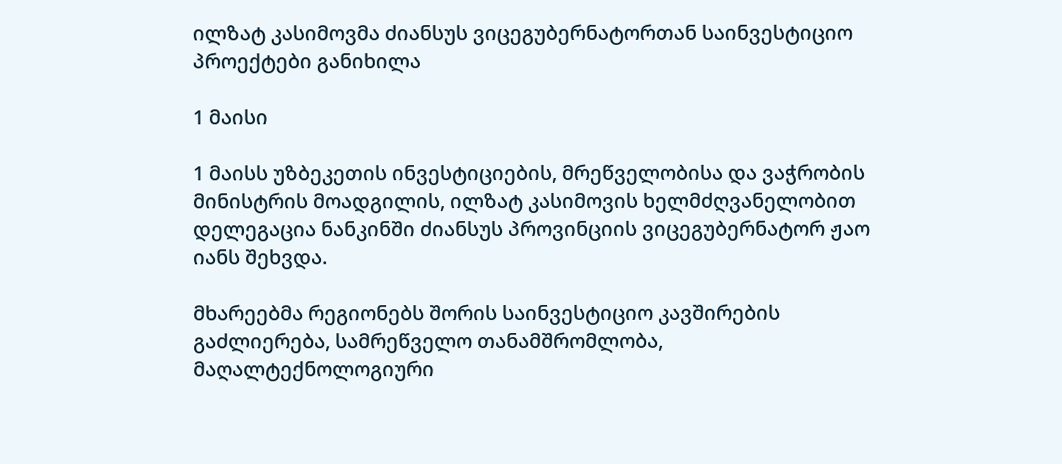ილზატ კასიმოვმა ძიანსუს ვიცეგუბერნატორთან საინვესტიციო პროექტები განიხილა

1 მაისი

1 მაისს უზბეკეთის ინვესტიციების, მრეწველობისა და ვაჭრობის მინისტრის მოადგილის, ილზატ კასიმოვის ხელმძღვანელობით დელეგაცია ნანკინში ძიანსუს პროვინციის ვიცეგუბერნატორ ჟაო იანს შეხვდა.

მხარეებმა რეგიონებს შორის საინვესტიციო კავშირების გაძლიერება, სამრეწველო თანამშრომლობა, მაღალტექნოლოგიური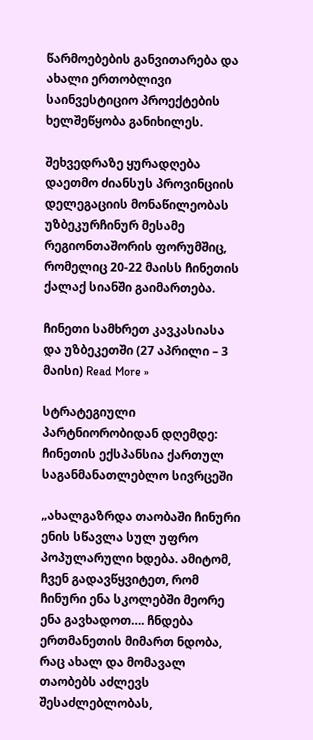წარმოებების განვითარება და ახალი ერთობლივი საინვესტიციო პროექტების ხელშეწყობა განიხილეს.

შეხვედრაზე ყურადღება დაეთმო ძიანსუს პროვინციის დელეგაციის მონაწილეობას უზბეკურჩინურ მესამე რეგიონთაშორის ფორუმშიც, რომელიც 20-22 მაისს ჩინეთის ქალაქ სიანში გაიმართება.

ჩინეთი სამხრეთ კავკასიასა და უზბეკეთში (27 აპრილი – 3 მაისი) Read More »

სტრატეგიული პარტნიორობიდან დღემდე: ჩინეთის ექსპანსია ქართულ საგანმანათლებლო სივრცეში

„ახალგაზრდა თაობაში ჩინური ენის სწავლა სულ უფრო პოპულარული ხდება. ამიტომ, ჩვენ გადავწყვიტეთ, რომ ჩინური ენა სკოლებში მეორე ენა გავხადოთ…. ჩნდება ერთმანეთის მიმართ ნდობა, რაც ახალ და მომავალ თაობებს აძლევს შესაძლებლობას,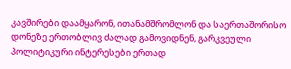კავშირები დაამყარონ, ითანამშრომლონ და საერთაშორისო დონეზე ერთობლივ ძალად გამოვიდნენ, გარკვეული პოლიტიკური ინტერესები ერთად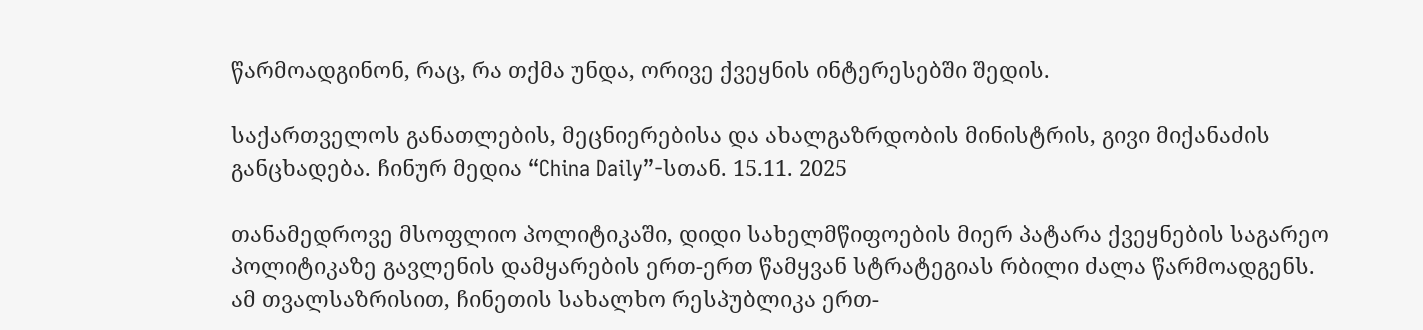წარმოადგინონ, რაც, რა თქმა უნდა, ორივე ქვეყნის ინტერესებში შედის.

საქართველოს განათლების, მეცნიერებისა და ახალგაზრდობის მინისტრის, გივი მიქანაძის განცხადება. ჩინურ მედია “China Daily”-სთან. 15.11. 2025

თანამედროვე მსოფლიო პოლიტიკაში, დიდი სახელმწიფოების მიერ პატარა ქვეყნების საგარეო პოლიტიკაზე გავლენის დამყარების ერთ-ერთ წამყვან სტრატეგიას რბილი ძალა წარმოადგენს. ამ თვალსაზრისით, ჩინეთის სახალხო რესპუბლიკა ერთ-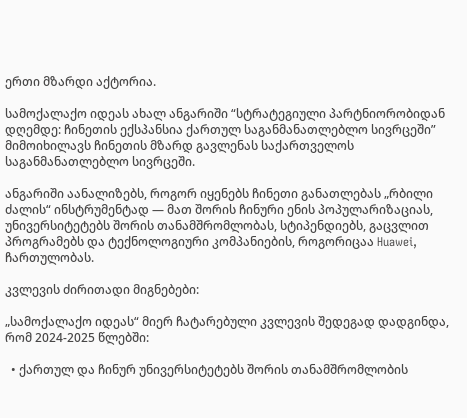ერთი მზარდი აქტორია.

სამოქალაქო იდეას ახალ ანგარიში “სტრატეგიული პარტნიორობიდან დღემდე: ჩინეთის ექსპანსია ქართულ საგანმანათლებლო სივრცეში”  მიმოიხილავს ჩინეთის მზარდ გავლენას საქართველოს საგანმანათლებლო სივრცეში.

ანგარიში აანალიზებს, როგორ იყენებს ჩინეთი განათლებას „რბილი ძალის“ ინსტრუმენტად — მათ შორის ჩინური ენის პოპულარიზაციას, უნივერსიტეტებს შორის თანამშრომლობას, სტიპენდიებს, გაცვლით პროგრამებს და ტექნოლოგიური კომპანიების, როგორიცაა Huawei, ჩართულობას.

კვლევის ძირითადი მიგნებები:

„სამოქალაქო იდეას“ მიერ ჩატარებული კვლევის შედეგად დადგინდა, რომ 2024-2025 წლებში:

  • ქართულ და ჩინურ უნივერსიტეტებს შორის თანამშრომლობის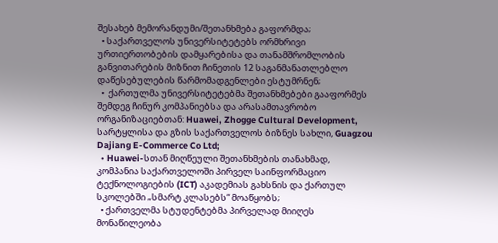შესახებ მემორანდუმი/შეთანხმება გაფორმდა;
  • საქართველოს უნივერსიტეტებს ორმხრივი ურთიერთობების დამყარებისა და თანამშრომლობის განვითარების მიზნით ჩინეთის 12 საგანმანათლებლო დაწესებულების წარმომადგენლები ესტუმრნენ;
  •  ქართულმა უნივერსიტეტებმა შეთანხმებები გააფორმეს შემდეგ ჩინურ კომპანიებსა და არასამთავრობო ორგანიზაციებთან: Huawei, Zhogge Cultural Development, სარტყლისა და გზის საქართველოს ბიზნეს სახლი, Guagzou Dajiang E-Commerce Co Ltd;
  • Huawei-სთან მიღწეული შეთანხმების თანახმად, კომპანია საქართველოში პირველ საინფორმაციო ტექნოლოგიების (ICT) აკადემიას გახსნის და ქართულ სკოლებში „სმარტ კლასებს“ მოაწყობს;
  • ქართველმა სტუდენტებმა პირველად მიიღეს მონაწილეობა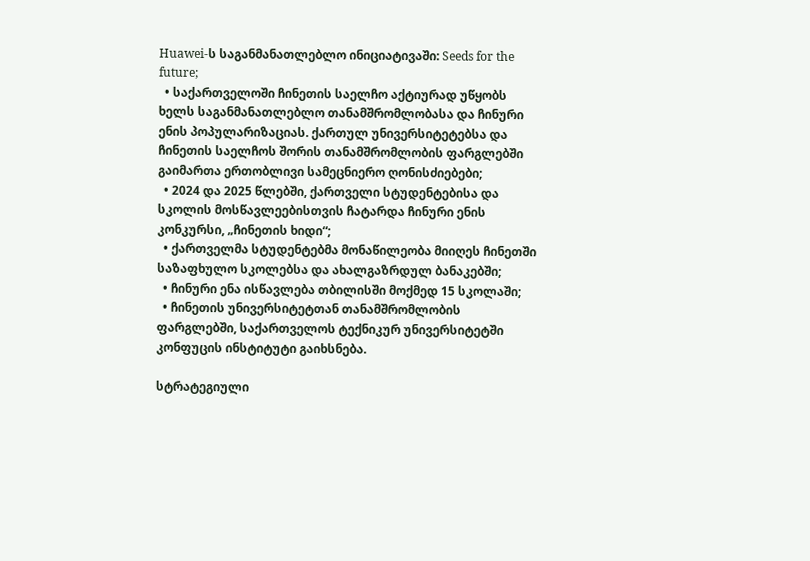Huawei-ს საგანმანათლებლო ინიციატივაში: Seeds for the future;
  • საქართველოში ჩინეთის საელჩო აქტიურად უწყობს ხელს საგანმანათლებლო თანამშრომლობასა და ჩინური ენის პოპულარიზაციას. ქართულ უნივერსიტეტებსა და ჩინეთის საელჩოს შორის თანამშრომლობის ფარგლებში  გაიმართა ერთობლივი სამეცნიერო ღონისძიებები;
  • 2024 და 2025 წლებში, ქართველი სტუდენტებისა და სკოლის მოსწავლეებისთვის ჩატარდა ჩინური ენის კონკურსი, „ჩინეთის ხიდი“;
  • ქართველმა სტუდენტებმა მონაწილეობა მიიღეს ჩინეთში საზაფხულო სკოლებსა და ახალგაზრდულ ბანაკებში;
  • ჩინური ენა ისწავლება თბილისში მოქმედ 15 სკოლაში;
  • ჩინეთის უნივერსიტეტთან თანამშრომლობის ფარგლებში, საქართველოს ტექნიკურ უნივერსიტეტში კონფუცის ინსტიტუტი გაიხსნება.

სტრატეგიული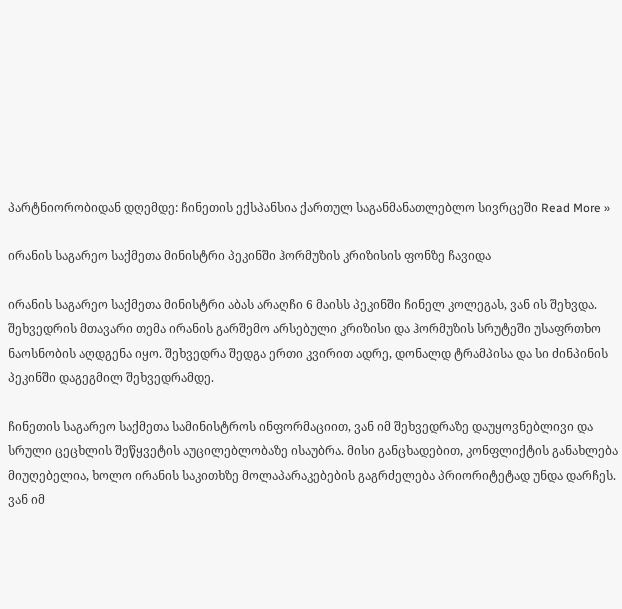პარტნიორობიდან დღემდე: ჩინეთის ექსპანსია ქართულ საგანმანათლებლო სივრცეში Read More »

ირანის საგარეო საქმეთა მინისტრი პეკინში ჰორმუზის კრიზისის ფონზე ჩავიდა

ირანის საგარეო საქმეთა მინისტრი აბას არაღჩი 6 მაისს პეკინში ჩინელ კოლეგას, ვან ის შეხვდა. შეხვედრის მთავარი თემა ირანის გარშემო არსებული კრიზისი და ჰორმუზის სრუტეში უსაფრთხო ნაოსნობის აღდგენა იყო. შეხვედრა შედგა ერთი კვირით ადრე, დონალდ ტრამპისა და სი ძინპინის პეკინში დაგეგმილ შეხვედრამდე.

ჩინეთის საგარეო საქმეთა სამინისტროს ინფორმაციით, ვან იმ შეხვედრაზე დაუყოვნებლივი და სრული ცეცხლის შეწყვეტის აუცილებლობაზე ისაუბრა. მისი განცხადებით, კონფლიქტის განახლება მიუღებელია, ხოლო ირანის საკითხზე მოლაპარაკებების გაგრძელება პრიორიტეტად უნდა დარჩეს. ვან იმ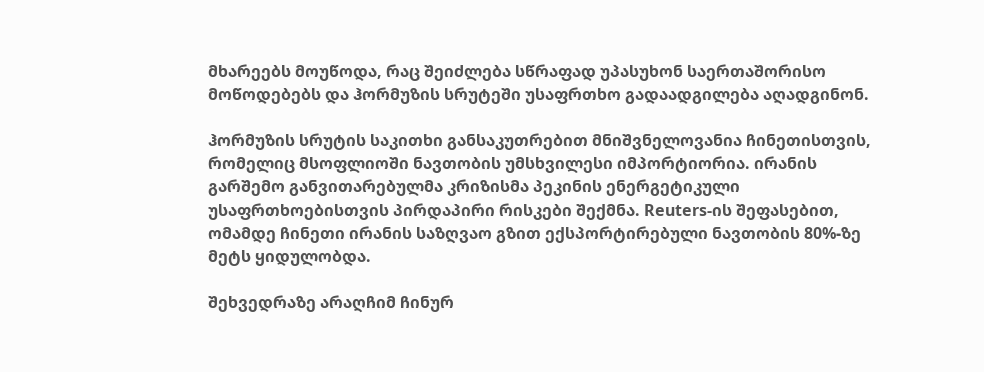მხარეებს მოუწოდა, რაც შეიძლება სწრაფად უპასუხონ საერთაშორისო მოწოდებებს და ჰორმუზის სრუტეში უსაფრთხო გადაადგილება აღადგინონ.

ჰორმუზის სრუტის საკითხი განსაკუთრებით მნიშვნელოვანია ჩინეთისთვის, რომელიც მსოფლიოში ნავთობის უმსხვილესი იმპორტიორია. ირანის გარშემო განვითარებულმა კრიზისმა პეკინის ენერგეტიკული უსაფრთხოებისთვის პირდაპირი რისკები შექმნა. Reuters-ის შეფასებით, ომამდე ჩინეთი ირანის საზღვაო გზით ექსპორტირებული ნავთობის 80%-ზე მეტს ყიდულობდა.

შეხვედრაზე არაღჩიმ ჩინურ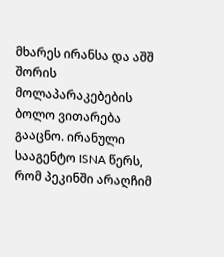მხარეს ირანსა და აშშ შორის მოლაპარაკებების ბოლო ვითარება გააცნო. ირანული სააგენტო ISNA წერს, რომ პეკინში არაღჩიმ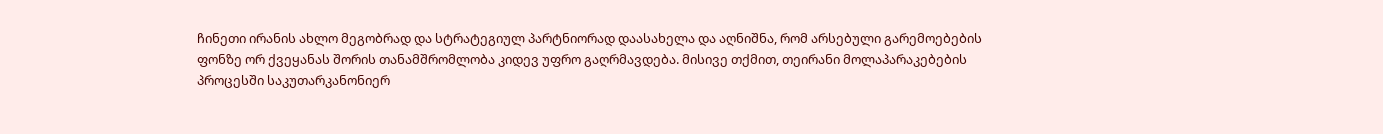ჩინეთი ირანის ახლო მეგობრად და სტრატეგიულ პარტნიორად დაასახელა და აღნიშნა, რომ არსებული გარემოებების ფონზე ორ ქვეყანას შორის თანამშრომლობა კიდევ უფრო გაღრმავდება. მისივე თქმით, თეირანი მოლაპარაკებების პროცესში საკუთარკანონიერ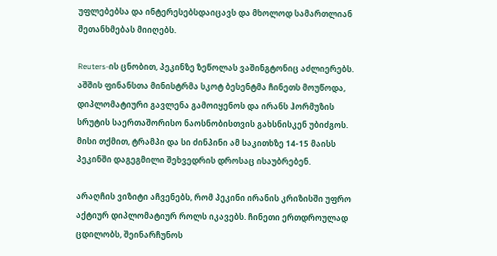უფლებებსა და ინტერესებსდაიცავს და მხოლოდ სამართლიან შეთანხმებას მიიღებს.

Reuters-ის ცნობით, პეკინზე ზეწოლას ვაშინგტონიც აძლიერებს. აშშის ფინანსთა მინისტრმა სკოტ ბესენტმა ჩინეთს მოუწოდა, დიპლომატიური გავლენა გამოიყენოს და ირანს ჰორმუზის სრუტის საერთაშორისო ნაოსნობისთვის გახსნისკენ უბიძგოს. მისი თქმით, ტრამპი და სი ძინპინი ამ საკითხზე 14-15 მაისს პეკინში დაგეგმილი შეხვედრის დროსაც ისაუბრებენ.

არაღჩის ვიზიტი აჩვენებს, რომ პეკინი ირანის კრიზისში უფრო აქტიურ დიპლომატიურ როლს იკავებს. ჩინეთი ერთდროულად ცდილობს, შეინარჩუნოს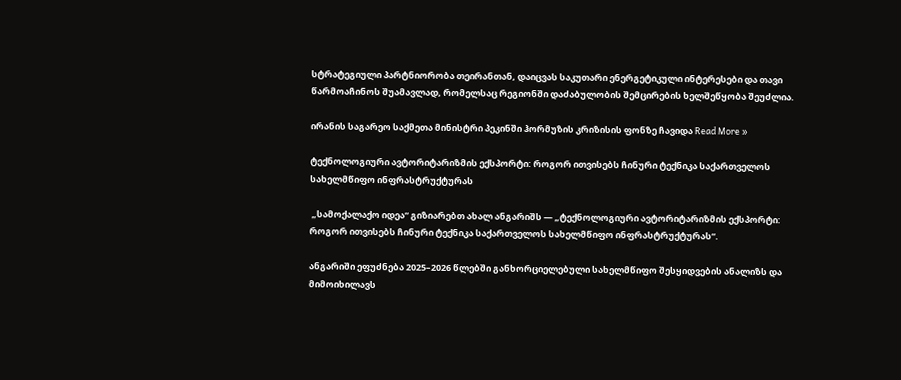სტრატეგიული პარტნიორობა თეირანთან, დაიცვას საკუთარი ენერგეტიკული ინტერესები და თავი წარმოაჩინოს შუამავლად, რომელსაც რეგიონში დაძაბულობის შემცირების ხელშეწყობა შეუძლია.

ირანის საგარეო საქმეთა მინისტრი პეკინში ჰორმუზის კრიზისის ფონზე ჩავიდა Read More »

ტექნოლოგიური ავტორიტარიზმის ექსპორტი: როგორ ითვისებს ჩინური ტექნიკა საქართველოს სახელმწიფო ინფრასტრუქტურას

 „სამოქალაქო იდეა“ გიზიარებთ ახალ ანგარიშს — „ტექნოლოგიური ავტორიტარიზმის ექსპორტი: როგორ ითვისებს ჩინური ტექნიკა საქართველოს სახელმწიფო ინფრასტრუქტურას“.

ანგარიში ეფუძნება 2025–2026 წლებში განხორციელებული სახელმწიფო შესყიდვების ანალიზს და მიმოიხილავს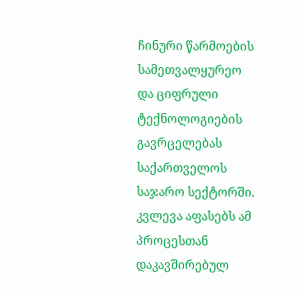ჩინური წარმოების სამეთვალყურეო და ციფრული ტექნოლოგიების გავრცელებას საქართველოს საჯარო სექტორში. კვლევა აფასებს ამ პროცესთან დაკავშირებულ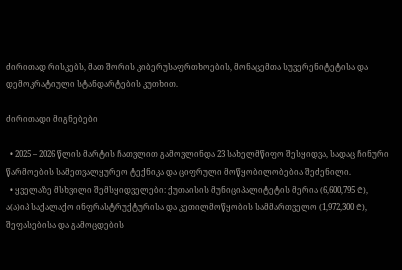ძირითად რისკებს, მათ შორის კიბერუსაფრთხოების, მონაცემთა სუვერენიტეტისა და დემოკრატიული სტანდარტების კუთხით.

ძირითადი მიგნებები

  • 2025 – 2026 წლის მარტის ჩათვლით გამოვლინდა 23 სახელმწიფო შესყიდვა, სადაც ჩინური წარმოების სამეთვალყურეო ტექნიკა და ციფრული მოწყობილობებია შეძენილი.
  • ყველაზე მსხვილი შემსყიდველები: ქუთაისის მუნიციპალიტეტის მერია (6,600,795 ₾), ა(ა)იპ საქალაქო ინფრასტრუქტურისა და კეთილმოწყობის სამმართველო (1,972,300 ₾), შეფასებისა და გამოცდების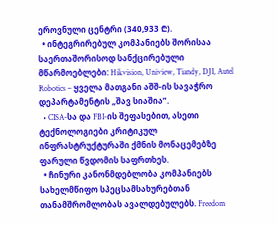ეროვნული ცენტრი (340,933 ₾).
  • ინტეგრირებულ კომპანიებს შორისაა საერთაშორისოდ სანქცირებული მწარმოებლები: Hikvision, Uniview, Tiandy, DJI, Autel Robotics – ყველა მათგანი აშშ-ის სავაჭრო დეპარტამენტის „შავ სიაშია”.
  • CISA-სა და FBI-ის შეფასებით, ასეთი ტექნოლოგიები კრიტიკულ ინფრასტრუქტურაში ქმნის მონაცემებზე ფარული წვდომის საფრთხეს.
  • ჩინური კანონმდებლობა კომპანიებს სახელმწიფო სპეცსამსახურებთან თანამშრომლობას ავალდებულებს. Freedom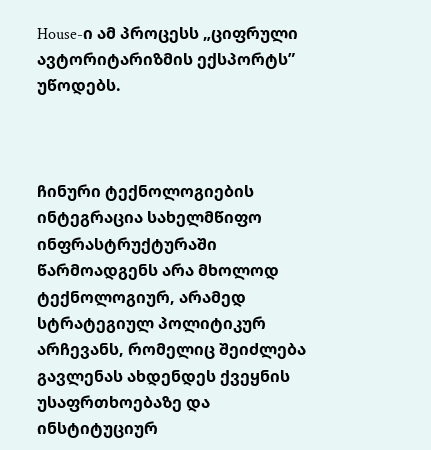House-ი ამ პროცესს „ციფრული ავტორიტარიზმის ექსპორტს” უწოდებს.



ჩინური ტექნოლოგიების ინტეგრაცია სახელმწიფო ინფრასტრუქტურაში წარმოადგენს არა მხოლოდ ტექნოლოგიურ, არამედ სტრატეგიულ პოლიტიკურ არჩევანს, რომელიც შეიძლება გავლენას ახდენდეს ქვეყნის უსაფრთხოებაზე და ინსტიტუციურ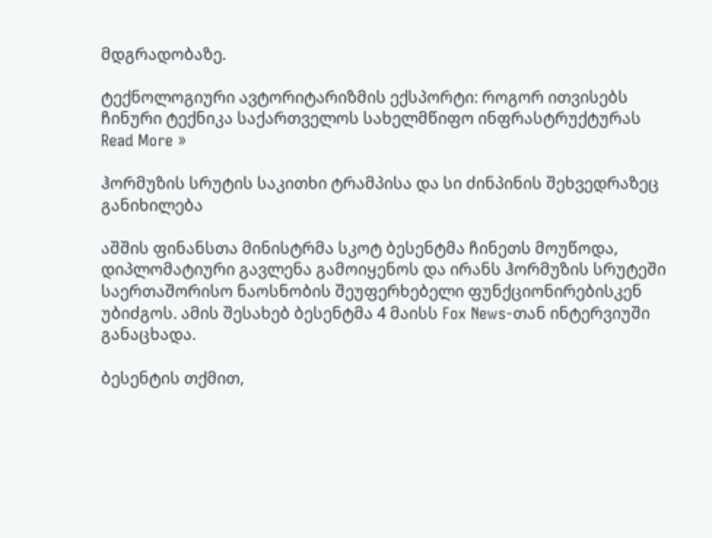მდგრადობაზე.

ტექნოლოგიური ავტორიტარიზმის ექსპორტი: როგორ ითვისებს ჩინური ტექნიკა საქართველოს სახელმწიფო ინფრასტრუქტურას Read More »

ჰორმუზის სრუტის საკითხი ტრამპისა და სი ძინპინის შეხვედრაზეც განიხილება

აშშის ფინანსთა მინისტრმა სკოტ ბესენტმა ჩინეთს მოუწოდა, დიპლომატიური გავლენა გამოიყენოს და ირანს ჰორმუზის სრუტეში საერთაშორისო ნაოსნობის შეუფერხებელი ფუნქციონირებისკენ უბიძგოს. ამის შესახებ ბესენტმა 4 მაისს Fox News-თან ინტერვიუში განაცხადა.

ბესენტის თქმით,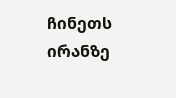ჩინეთს ირანზე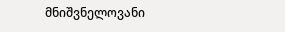მნიშვნელოვანი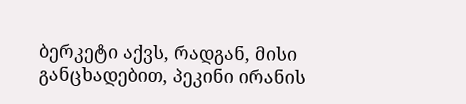ბერკეტი აქვს, რადგან, მისი განცხადებით, პეკინი ირანის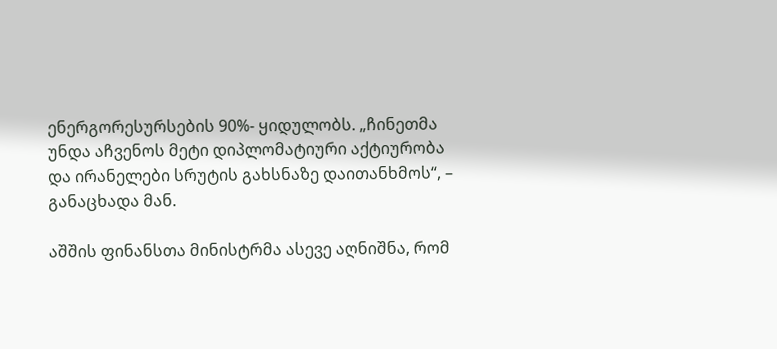ენერგორესურსების 90%- ყიდულობს. „ჩინეთმა უნდა აჩვენოს მეტი დიპლომატიური აქტიურობა და ირანელები სრუტის გახსნაზე დაითანხმოს“, – განაცხადა მან.

აშშის ფინანსთა მინისტრმა ასევე აღნიშნა, რომ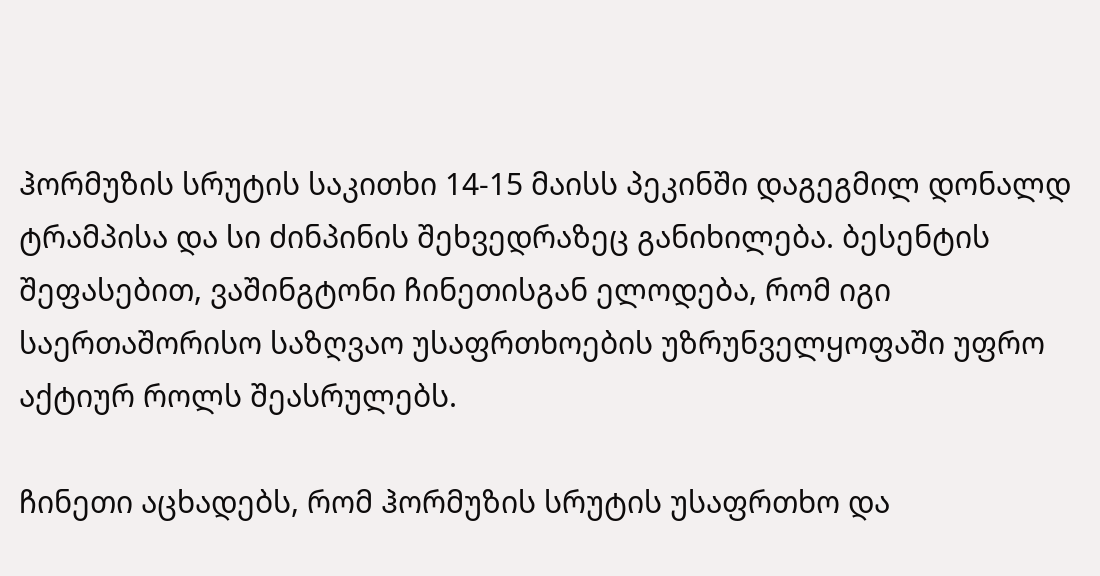ჰორმუზის სრუტის საკითხი 14-15 მაისს პეკინში დაგეგმილ დონალდ ტრამპისა და სი ძინპინის შეხვედრაზეც განიხილება. ბესენტის შეფასებით, ვაშინგტონი ჩინეთისგან ელოდება, რომ იგი საერთაშორისო საზღვაო უსაფრთხოების უზრუნველყოფაში უფრო აქტიურ როლს შეასრულებს.

ჩინეთი აცხადებს, რომ ჰორმუზის სრუტის უსაფრთხო და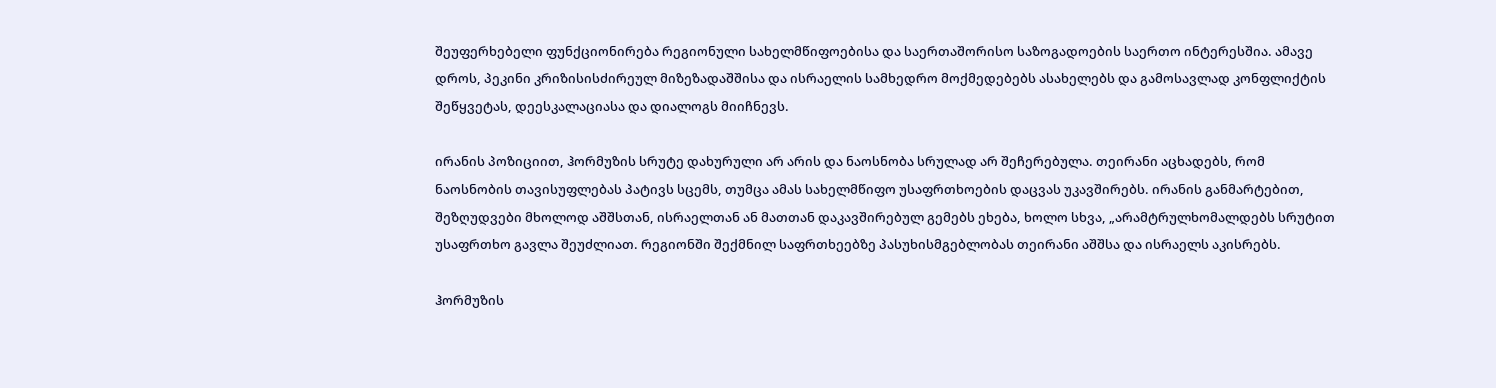შეუფერხებელი ფუნქციონირება რეგიონული სახელმწიფოებისა და საერთაშორისო საზოგადოების საერთო ინტერესშია. ამავე დროს, პეკინი კრიზისისძირეულ მიზეზადაშშისა და ისრაელის სამხედრო მოქმედებებს ასახელებს და გამოსავლად კონფლიქტის შეწყვეტას, დეესკალაციასა და დიალოგს მიიჩნევს.

ირანის პოზიციით, ჰორმუზის სრუტე დახურული არ არის და ნაოსნობა სრულად არ შეჩერებულა. თეირანი აცხადებს, რომ ნაოსნობის თავისუფლებას პატივს სცემს, თუმცა ამას სახელმწიფო უსაფრთხოების დაცვას უკავშირებს. ირანის განმარტებით, შეზღუდვები მხოლოდ აშშსთან, ისრაელთან ან მათთან დაკავშირებულ გემებს ეხება, ხოლო სხვა, „არამტრულხომალდებს სრუტით უსაფრთხო გავლა შეუძლიათ. რეგიონში შექმნილ საფრთხეებზე პასუხისმგებლობას თეირანი აშშსა და ისრაელს აკისრებს.

ჰორმუზის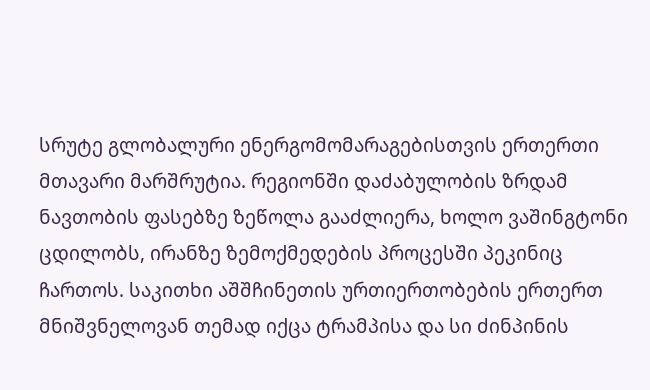სრუტე გლობალური ენერგომომარაგებისთვის ერთერთი მთავარი მარშრუტია. რეგიონში დაძაბულობის ზრდამ ნავთობის ფასებზე ზეწოლა გააძლიერა, ხოლო ვაშინგტონი ცდილობს, ირანზე ზემოქმედების პროცესში პეკინიც ჩართოს. საკითხი აშშჩინეთის ურთიერთობების ერთერთ მნიშვნელოვან თემად იქცა ტრამპისა და სი ძინპინის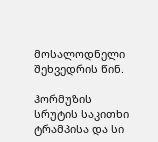მოსალოდნელი შეხვედრის წინ.

ჰორმუზის სრუტის საკითხი ტრამპისა და სი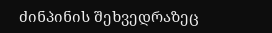ძინპინის შეხვედრაზეც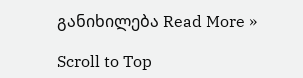განიხილება Read More »

Scroll to Top